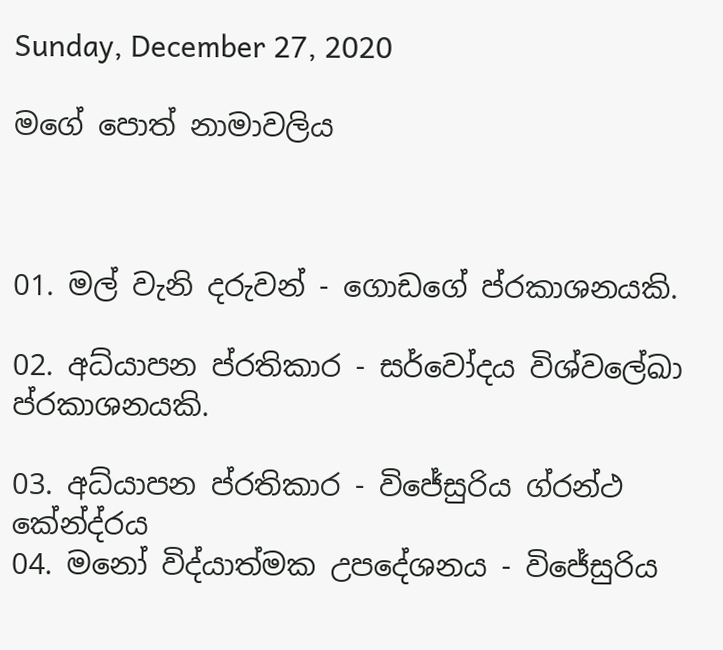Sunday, December 27, 2020

මගේ පොත් නාමාවලිය



01. මල් වැනි දරුවන් - ගොඩගේ ප්රකාශනයකි.

02. අධ්යාපන ප්රතිකාර - සර්වෝදය විශ්වලේඛා ප්රකාශනයකි.

03. අධ්යාපන ප්රතිකාර - විජේසුරිය ග්රන්ථ කේන්ද්රය
04. මනෝ විද්යාත්මක උපදේශනය - විජේසුරිය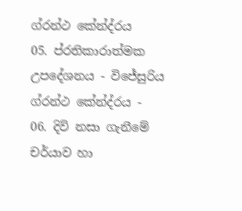ග්රන්ථ කේන්ද්රය
05. ප්රතිකාරාත්මක උපදේශනය - විජේසුරිය ග්රන්ථ කේන්ද්රය -
06. දිවි නසා ගැනීමේ චර්යාව හා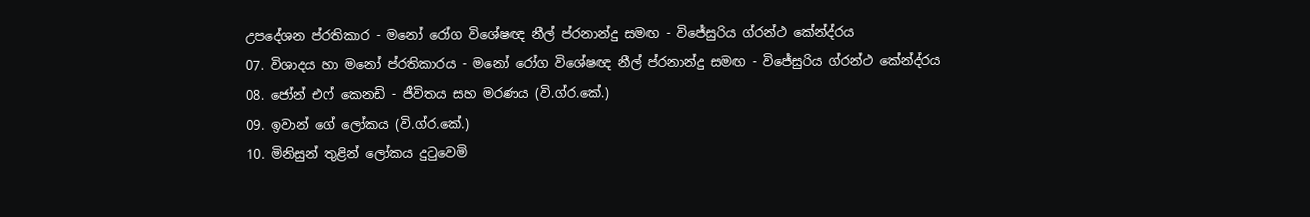උපදේශන ප්රතිකාර - මනෝ රෝග විශේෂඥ නීල් ප්රනාන්දු සමඟ - විජේසුරිය ග්රන්ථ කේන්ද්රය
07. විශාදය හා මනෝ ප්රතිකාරය - මනෝ රෝග විශේෂඥ නීල් ප්රනාන්දු සමඟ - විජේසුරිය ග්රන්ථ කේන්ද්රය
08. ජෝන් එෆ් කෙනඩි - ජීවිතය සහ මරණය (වි.ග්ර.කේ.)
09. ඉවාන් ගේ ලෝකය (වි.ග්ර.කේ.)
10. මිනිසුන් තුළින් ලෝකය දුටුවෙමි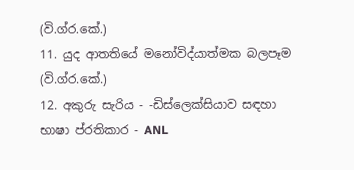(වි.ග්ර.කේ.)
11. යුද ආතතියේ මනෝවිද්යාත්මක බලපෑම (වි.ග්ර.කේ.)
12. අකුරු සැරිය - -ඩිස්ලෙක්සියාව සඳහා භාෂා ප්රතිකාර - ANL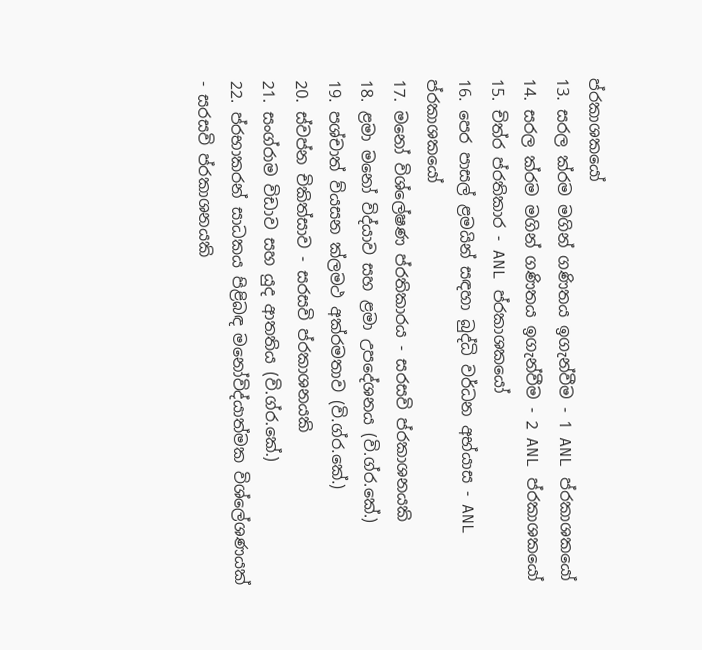ප්රකාශකයෝ
13. සරල ක්රම මගින් ගණිතය ඉගැන්වීම - 1 ANL ප්රකාශකයෝ
14. සරල ක්රම මගින් ගණිතය ඉගැන්වීම - 2 ANL ප්රකාශකයෝ
15. චිත්ර ප්රතිකාර - ANL ප්රකාශකයෝ
16. පෙර පාසල් ළමයින් සඳහා බුද්ධි වර්ධන අභ්යාස - ANL ප්රකාශකයෝ
17. මනෝ විශ්ලේෂණ ප්රතිකාරය - සරසවි ප්රකාශනයකි
18. ළමා මනෝ විද්යාව සහ ළමා උපදේශනය (වි.ග්ර.කේ.)
19. පශ්චාත් ව්යසන ක්ලමථ අක්රමතාව (වි.ග්ර.කේ.)
20. ස්වප්න චිකිත්සාව - සරසවි ප්රකාශනයකි
21. සංග්රාම විඩාව සහ යුද ආතතිය (වි.ග්ර.කේ.)
22. ප්රභාකරන් සාධකය පිළිබඳ මනෝවිද්යාත්මක විශ්ලේශණයක් - සරසවි ප්රකාශනයකි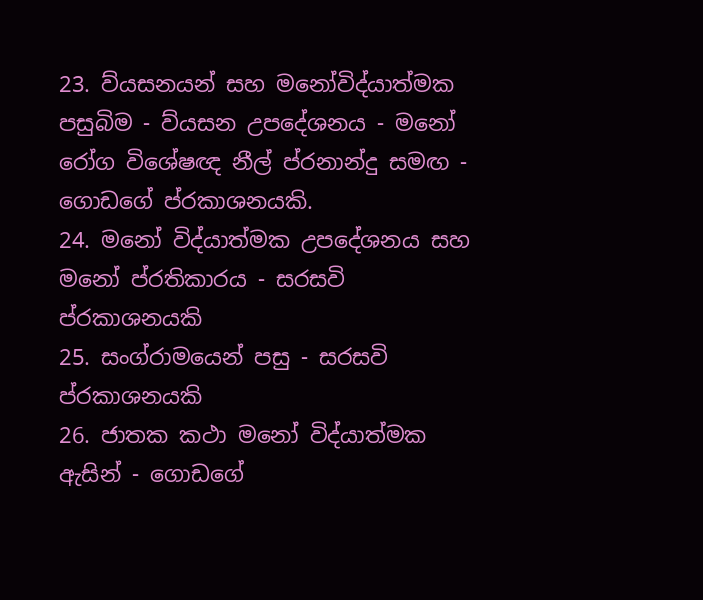23. ව්යසනයන් සහ මනෝවිද්යාත්මක පසුබිම - ව්යසන උපදේශනය - මනෝ රෝග විශේෂඥ නීල් ප්රනාන්දු සමඟ - ගොඩගේ ප්රකාශනයකි.
24. මනෝ විද්යාත්මක උපදේශනය සහ මනෝ ප්රතිකාරය - සරසවි ප්රකාශනයකි
25. සංග්රාමයෙන් පසු - සරසවි ප්රකාශනයකි
26. ජාතක කථා මනෝ විද්යාත්මක ඇසින් - ගොඩගේ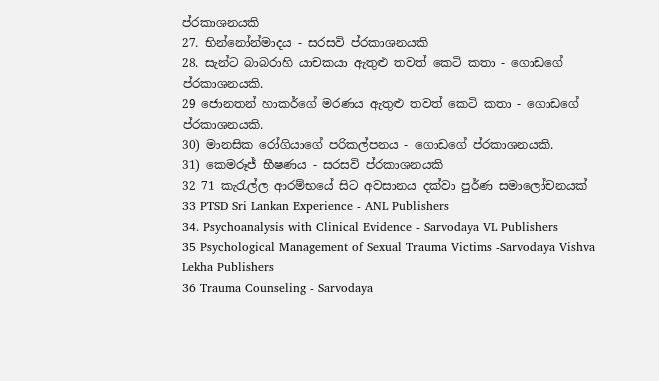ප්රකාශනයකි
27. භින්නෝන්මාදය - සරසවි ප්රකාශනයකි
28. සැන්ට බාබරාහි යාචකයා ඇතුළු තවත් කෙටි කතා - ගොඩගේ ප්රකාශනයකි.
29 ජොනතන් හාකර්ගේ මරණය ඇතුළු තවත් කෙටි කතා - ගොඩගේ ප්රකාශනයකි.
30) මානසික රෝගියාගේ පරිකල්පනය - ගොඩගේ ප්රකාශනයකි.
31) කෙමරූජ් භීෂණය - සරසවි ප්රකාශනයකි
32 71 කැරැල්ල ආරම්භයේ සිට අවසානය දක්වා පුර්ණ සමාලෝචනයක්
33 PTSD Sri Lankan Experience - ANL Publishers
34. Psychoanalysis with Clinical Evidence - Sarvodaya VL Publishers
35 Psychological Management of Sexual Trauma Victims -Sarvodaya Vishva Lekha Publishers
36 Trauma Counseling - Sarvodaya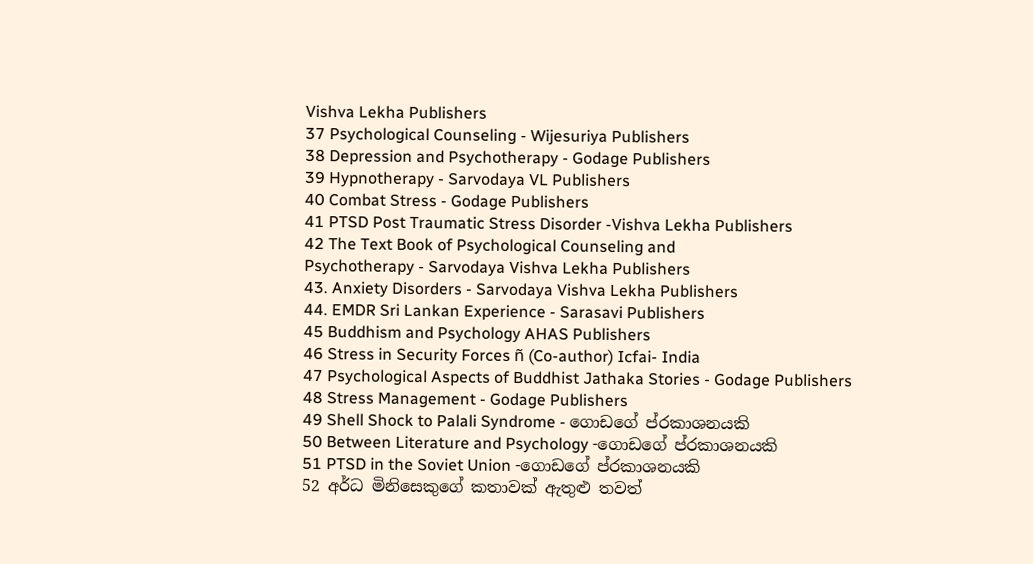Vishva Lekha Publishers
37 Psychological Counseling - Wijesuriya Publishers
38 Depression and Psychotherapy - Godage Publishers
39 Hypnotherapy - Sarvodaya VL Publishers
40 Combat Stress - Godage Publishers
41 PTSD Post Traumatic Stress Disorder -Vishva Lekha Publishers
42 The Text Book of Psychological Counseling and
Psychotherapy - Sarvodaya Vishva Lekha Publishers
43. Anxiety Disorders - Sarvodaya Vishva Lekha Publishers
44. EMDR Sri Lankan Experience - Sarasavi Publishers
45 Buddhism and Psychology AHAS Publishers
46 Stress in Security Forces ñ (Co-author) Icfai- India
47 Psychological Aspects of Buddhist Jathaka Stories - Godage Publishers
48 Stress Management - Godage Publishers
49 Shell Shock to Palali Syndrome - ගොඩගේ ප්රකාශනයකි
50 Between Literature and Psychology -ගොඩගේ ප්රකාශනයකි
51 PTSD in the Soviet Union -ගොඩගේ ප්රකාශනයකි
52 අර්ධ මිනිසෙකුගේ කතාවක් ඇතුළු තවත්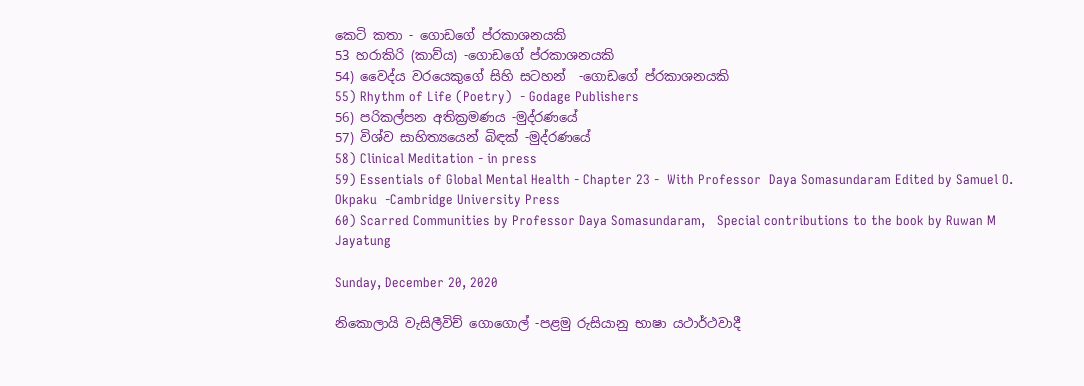කෙටි කතා - ගොඩගේ ප්රකාශනයකි
53 හරාකිරි (කාව්ය) -ගොඩගේ ප්රකාශනයකි
54) වෛද්ය වරයෙකුගේ සිහි සටහන්  -ගොඩගේ ප්රකාශනයකි
55) Rhythm of Life (Poetry)  - Godage Publishers
56) පරිකල්පන අතික්‍රමණය -මුද්රණයේ
57) විශ්ව සාහිත්‍යයෙන් බිඳක් -මුද්රණයේ
58) Clinical Meditation - in press
59) Essentials of Global Mental Health - Chapter 23 -  With Professor  Daya Somasundaram Edited by Samuel O. Okpaku  -Cambridge University Press
60) Scarred Communities by Professor Daya Somasundaram,   Special contributions to the book by Ruwan M Jayatung

Sunday, December 20, 2020

නිකොලායි වැසිලීවිච් ගොගොල් -පළමු රුසියානු භාෂා යථාර්ථවාදී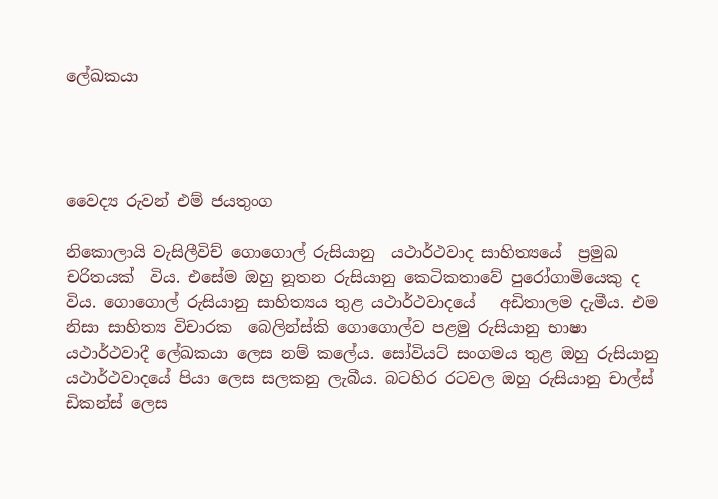ලේඛකයා




වෛද්‍ය රුවන් එම් ජයතුංග

නිකොලායි වැසිලීවිච් ගොගොල් රුසියානු  යථාර්ථවාද සාහිත්‍යයේ  ප්‍රමුඛ චරිතයක්  විය. එසේම ඔහු නූතන රුසියානු කෙටිකතාවේ පුරෝගාමියෙකු ද විය. ගොගොල් රුසියානු සාහිත්‍යය තුළ යථාර්ථවාදයේ   අඩිතාලම දැමීය. එම නිසා සාහිත්‍ය විචාරක  බෙලින්ස්කි ගොගොල්ව පළමු රුසියානු භාෂා යථාර්ථවාදී ලේඛකයා ලෙස නම් කලේය. සෝවියට් සංගමය තුළ ඔහු රුසියානු යථාර්ථවාදයේ පියා ලෙස සලකනු ලැබීය. බටහිර රටවල ඔහු රුසියානු චාල්ස් ඩිකන්ස් ලෙස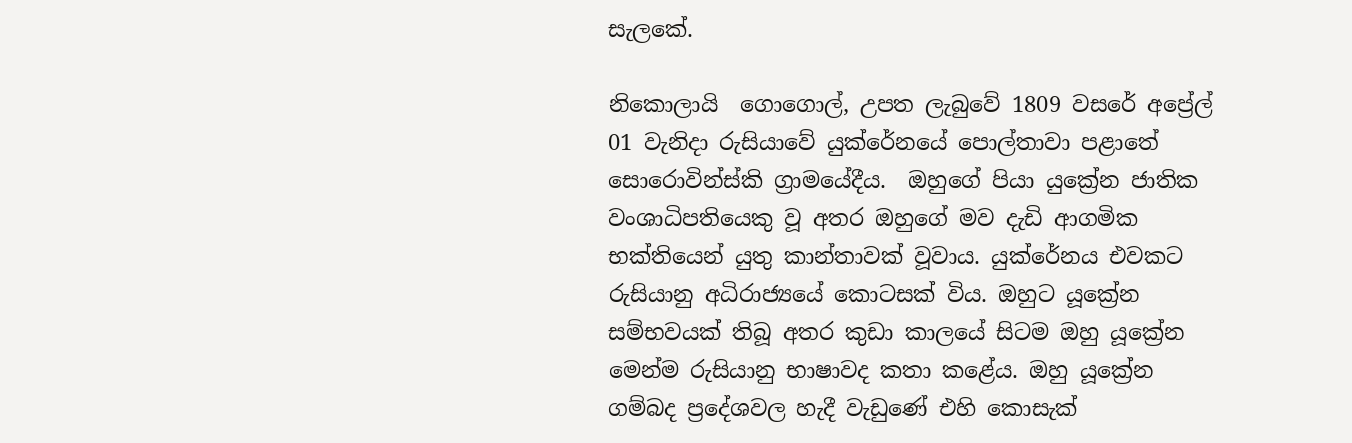සැලකේ.

නිකොලායි  ගොගොල්, උපත ලැබුවේ 1809 වසරේ අප්‍රේල් 01 වැනිදා රුසියාවේ යුක්රේනයේ පොල්තාවා පළාතේ සොරොවින්ස්කි ග්‍රාමයේදීය.  ඔහුගේ පියා යුක්‍රේන ජාතික වංශාධිපතියෙකු වූ අතර ඔහුගේ මව දැඩි ආගමික භක්තියෙන් යුතු කාන්තාවක් වූවාය. යුක්රේනය එවකට රුසියානු අධිරාජ්‍යයේ කොටසක් විය. ඔහුට යූක්‍රේන සම්භවයක් තිබූ අතර කුඩා කාලයේ සිටම ඔහු යූක්‍රේන මෙන්ම රුසියානු භාෂාවද කතා කළේය. ඔහු යූක්‍රේන ගම්බද ප්‍රදේශවල හැදී වැඩුණේ එහි කොසැක්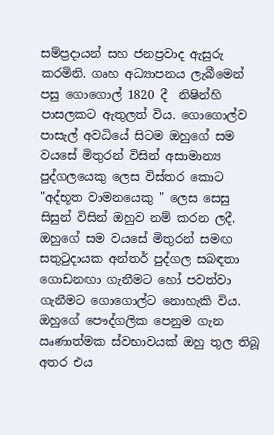සම්ප්‍රදායන් සහ ජනප්‍රවාද ඇසුරු කරමිනි. ගෘහ අධ්‍යාපනය ලැබීමෙන් පසු ගොගොල් 1820 දී  නිෂින්හි පාසලකට ඇතුලත් විය. ගොගොල්ව පාසැල් අවධියේ සිටම ඔහුගේ සම වයසේ මිතුරන් විසින් අසාමාන්‍ය පුද්ගලයෙකු ලෙස විස්තර කොට  "අද්භූත වාමනයෙකු " ලෙස සෙසු සිසුන් විසින් ඔහුව නම් කරන ලදී. ඔහුගේ සම වයසේ මිතුරන් සමඟ සතුටුදායක අන්තර් පුද්ගල සබඳතා ගොඩනඟා ගැනීමට හෝ පවත්වා ගැනීමට ගොගොල්ට නොහැකි විය. ඔහුගේ පෞද්ගලික පෙනුම ගැන ඍණාත්මක ස්වභාවයක් ඔහු තුල තිබූ  අතර එය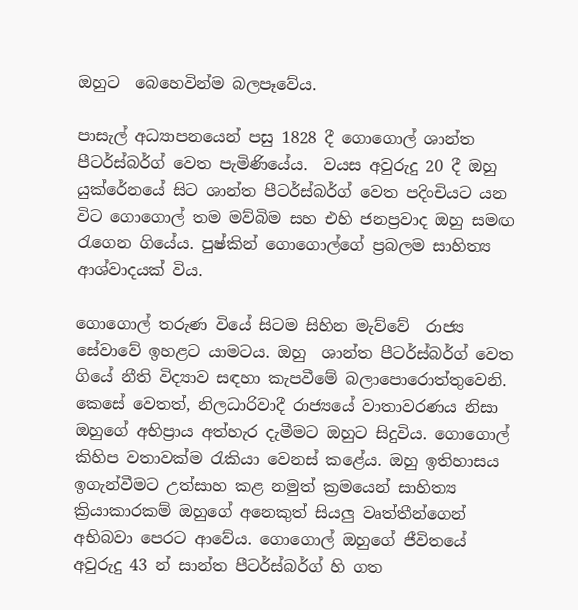ඔහුට  බෙහෙවින්ම බලපෑවේය.

පාසැල් අධ්‍යාපනයෙන් පසු 1828 දී ගොගොල් ශාන්ත පීටර්ස්බර්ග් වෙත පැමිණියේය.  වයස අවුරුදු 20 දී ඔහු යුක්රේනයේ සිට ශාන්ත පීටර්ස්බර්ග් වෙත පදිංචියට යන විට ගොගොල් තම මව්බිම සහ එහි ජනප්‍රවාද ඔහු සමඟ රැගෙන ගියේය. පුෂ්කින් ගොගොල්ගේ ප්‍රබලම සාහිත්‍ය ආශ්වාදයක් විය.

ගොගොල් තරුණ වියේ සිටම සිහින මැව්වේ  රාජ්‍ය සේවාවේ ඉහළට යාමටය. ඔහු  ශාන්ත පීටර්ස්බර්ග් වෙත ගියේ නීති විද්‍යාව සඳහා කැපවීමේ බලාපොරොත්තුවෙනි. කෙසේ වෙතත්, නිලධාරිවාදී රාජ්‍යයේ වාතාවරණය නිසා ඔහුගේ අභිප්‍රාය අත්හැර දැමීමට ඔහුට සිදුවිය. ගොගොල් කිහිප වතාවක්ම රැකියා වෙනස් කළේය. ඔහු ඉතිහාසය ඉගැන්වීමට උත්සාහ කළ නමුත් ක්‍රමයෙන් සාහිත්‍ය ක්‍රියාකාරකම් ඔහුගේ අනෙකුත් සියලු වෘත්තීන්ගෙන් අභිබවා පෙරට ආවේය. ගොගොල් ඔහුගේ ජීවිතයේ අවුරුදු 43 න් සාන්ත පීටර්ස්බර්ග් හි ගත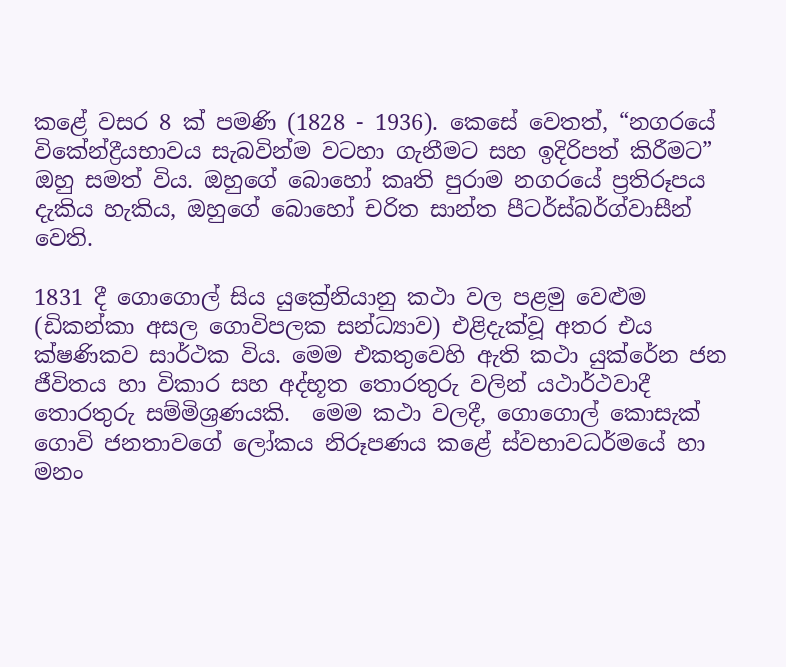කළේ වසර 8 ක් පමණි (1828 - 1936). කෙසේ වෙතත්, “නගරයේ විකේන්ද්‍රීයභාවය සැබවින්ම වටහා ගැනීමට සහ ඉදිරිපත් කිරීමට” ඔහු සමත් විය. ඔහුගේ බොහෝ කෘති පුරාම නගරයේ ප්‍රතිරූපය දැකිය හැකිය, ඔහුගේ බොහෝ චරිත සාන්ත පීටර්ස්බර්ග්වාසීන් වෙති.

1831 දී ගොගොල් සිය යුක්‍රේනියානු කථා වල පළමු වෙළුම (ඩිකන්කා අසල ගොවිපලක සන්ධ්‍යාව) එළිදැක්වූ අතර එය ක්ෂණිකව සාර්ථක විය. මෙම එකතුවෙහි ඇති කථා යුක්රේන ජන ජීවිතය හා විකාර සහ අද්භූත තොරතුරු වලින් යථාර්ථවාදී තොරතුරු සම්මිශ්‍රණයකි.  මෙම කථා වලදී, ගොගොල් කොසැක් ගොවි ජනතාවගේ ලෝකය නිරූපණය කළේ ස්වභාවධර්මයේ හා මනං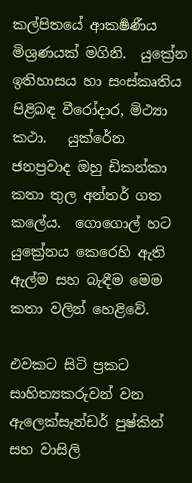කල්පිතයේ ආකර්‍ෂණීය මිශ්‍රණයක් මගිනි.  යුක්‍රේන ඉතිහාසය හා සංස්කෘතිය පිළිබඳ වීරෝදාර, මිථ්‍යා කථා.   යුක්රේන ජනප්‍රවාද ඔහු ඩිකන්කා කතා තුල අන්තර් ගත කලේය.  ගොගොල් හට යුක්‍රේනය කෙරෙහි ඇති ඇල්ම සහ බැඳීම මෙම කතා වලින් හෙළිවේ.

එවකට සිටි ප්‍රකට සාහිත්‍යකරුවන් වන ඇලෙක්සැන්ඩර් පුෂ්කින් සහ වාසිලි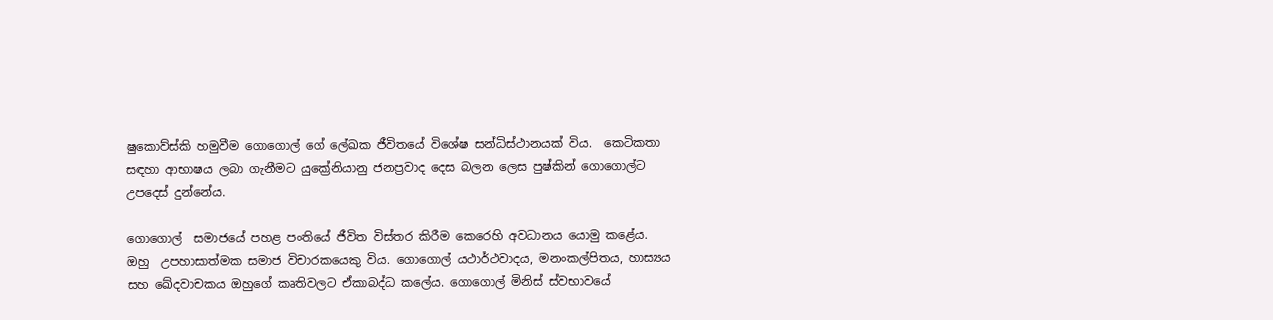ෂුකොව්ස්කි හමුවීම ගොගොල් ගේ ලේඛක ජීවිතයේ විශේෂ සන්ධිස්ථානයක් විය.  කෙටිකතා සඳහා ආභාෂය ලබා ගැනීමට යුක්‍රේනියානු ජනප්‍රවාද දෙස බලන ලෙස පුෂ්කින් ගොගොල්ට උපදෙස් දුන්නේය.

ගොගොල්  සමාජයේ පහළ පංතියේ ජීවිත විස්තර කිරීම කෙරෙහි අවධානය යොමු කළේය.  ඔහු  උපහාසාත්මක සමාජ විචාරකයෙකු විය. ගොගොල් යථාර්ථවාදය, මනංකල්පිතය, හාස්‍යය සහ ඛේදවාචකය ඔහුගේ කෘතිවලට ඒකාබද්ධ කලේය. ගොගොල් මිනිස් ස්වභාවයේ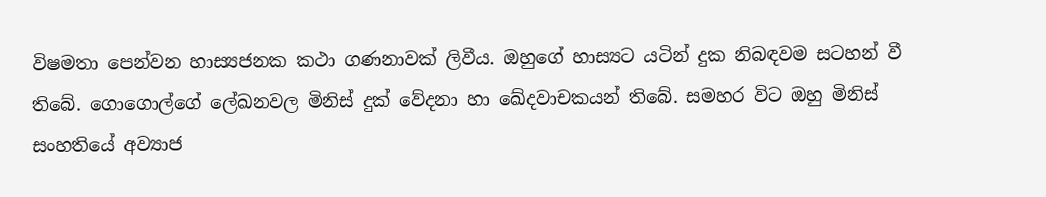විෂමතා පෙන්වන හාස්‍යජනක කථා ගණනාවක් ලිවීය. ඔහුගේ හාස්‍යට යටින් දුක නිබඳවම සටහන් වී තිබේ. ගොගොල්ගේ ලේඛනවල මිනිස් දුක් වේදනා හා ඛේදවාචකයන් තිබේ. සමහර විට ඔහු මිනිස් සංහතියේ අව්‍යාජ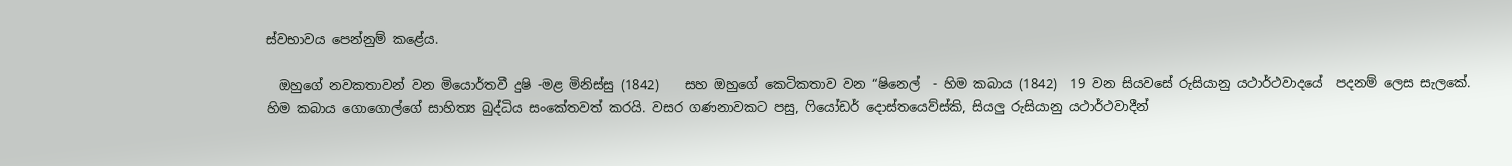ස්වභාවය පෙන්නුම් කළේය.

  ඔහුගේ නවකතාවන් වන මියොර්තවී දුෂි -මළ මිනිස්සු (1842)    සහ ඔහුගේ කෙටිකතාව වන “ෂිනෙල්  - හිම කබාය (1842)  19 වන සියවසේ රුසියානු යථාර්ථවාදයේ  පදනම් ලෙස සැලකේ. හිම කබාය ගොගොල්ගේ සාහිත්‍ය බුද්ධිය සංකේතවත් කරයි. වසර ගණනාවකට පසු, ෆියෝඩර් දොස්තයෙව්ස්කි, සියලු රුසියානු යථාර්ථවාදීන්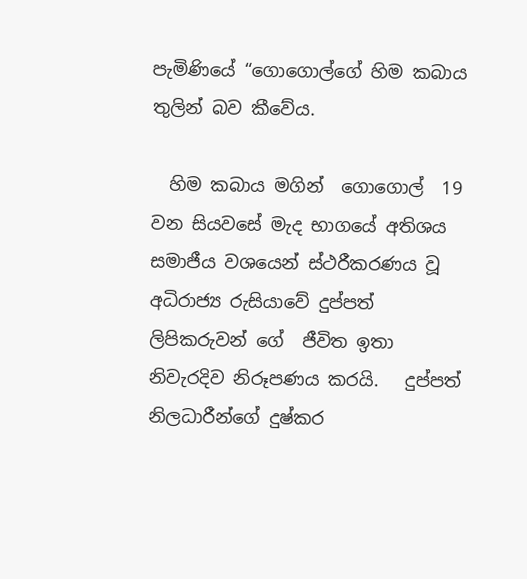පැමිණියේ “ගොගොල්ගේ හිම කබාය තුලින් බව කීවේය.

  හිම කබාය මගින්  ගොගොල්  19 වන සියවසේ මැද භාගයේ අතිශය සමාජීය වශයෙන් ස්ථරීකරණය වූ අධිරාජ්‍ය රුසියාවේ දුප්පත් ලිපිකරුවන් ගේ  ජීවිත ඉතා නිවැරදිව නිරූපණය කරයි.   දුප්පත් නිලධාරීන්ගේ දුෂ්කර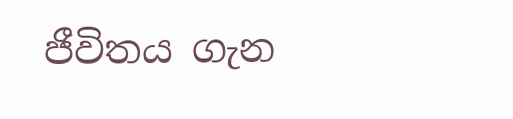ජීවිතය ගැන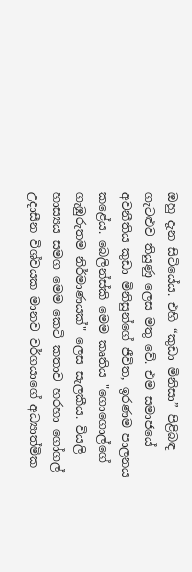ඔහු දැන සිටියේය. එහි “කුඩා මිනිසා” පිළිබඳ ගැටළුව තියුණු ලෙස මතු වේ. එම සමාජයේ අවනීතිය කුඩා මිනිසුන්ගේ ජීවිත, ඉරණම පාලනය කළේය. බෙලින්ස්කි මෙම කෘතිය "ගොගොල්ගේ ගැඹුරුතම නිර්මාණයක්" ලෙස සැලකීය. වියලි හාස්‍යය සමග මෙම කෙටි කතාව හරහා ගෝගල්  උදාසීන විශ්වයක මානව වර්ගයාගේ අධ්‍යාත්මික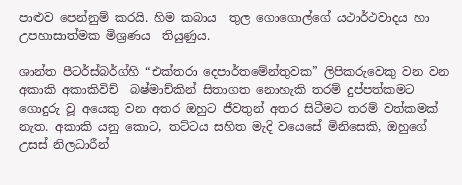පාළුව පෙන්නුම් කරයි. හිම කබාය  තුල ගොගොල්ගේ යථාර්ථවාදය හා උපහාසාත්මක මිශ්‍රණය  තියුණුය.

ශාන්ත පීටර්ස්බර්ග්හි “එක්තරා දෙපාර්තමේන්තුවක” ලිපිකරුවෙකු වන වන  අකාකි අකාකිවිච්  බෂ්මාච්කින් සිතාගත නොහැකි තරම් දුප්පත්කමට ගොදුරු වූ අයෙකු වන අතර ඔහුට ජීවතුන් අතර සිටීමට තරම් වත්කමක් නැත. අකාකි යනු කොට, තට්ටය සහිත මැදි වයෙසේ මිනිසෙකි, ඔහුගේ උසස් නිලධාරීන්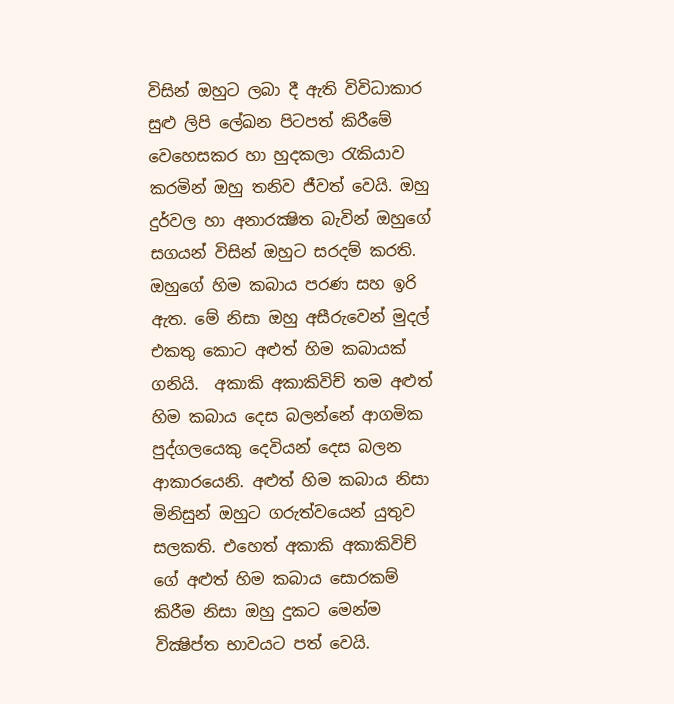විසින් ඔහුට ලබා දී ඇති විවිධාකාර සුළු ලිපි ලේඛන පිටපත් කිරීමේ වෙහෙසකර හා හුදකලා රැකියාව කරමින් ඔහු තනිව ජීවත් වෙයි. ඔහු දුර්වල හා අනාරක්‍ෂිත බැවින් ඔහුගේ සගයන් විසින් ඔහුට සරදම් කරති. ඔහුගේ හිම කබාය පරණ සහ ඉරි ඇත. මේ නිසා ඔහු අසීරුවෙන් මුදල් එකතු කොට අළුත් හිම කබායක් ගනියි.  අකාකි අකාකිවිච් තම අළුත් හිම කබාය දෙස බලන්නේ ආගමික පුද්ගලයෙකු දෙවියන් දෙස බලන ආකාරයෙනි. අළුත් හිම කබාය නිසා මිනිසුන් ඔහුට ගරුත්වයෙන් යුතුව සලකති. එහෙත් අකාකි අකාකිවිච් ගේ අළුත් හිම කබාය සොරකම් කිරීම නිසා ඔහු දුකට මෙන්ම වික්‍ෂිප්ත භාවයට පත් වෙයි.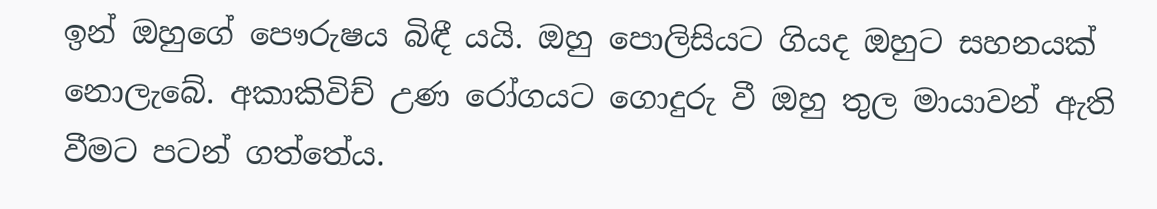ඉන් ඔහුගේ පෞරුෂය බිඳී යයි. ඔහු පොලිසියට ගියද ඔහුට සහනයක් නොලැබේ. අකාකිවිච් උණ රෝගයට ගොදුරු වී ඔහු තුල මායාවන් ඇති වීමට පටන් ගත්තේය.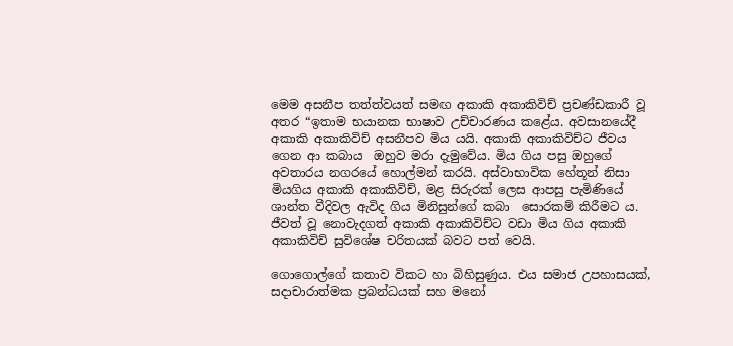මෙම අසනීප තත්ත්වයත් සමඟ අකාකි අකාකිවිච් ප්‍රචණ්ඩකාරී වූ අතර “ඉතාම භයානක භාෂාව උච්චාරණය කළේය. අවසානයේදී අකාකි අකාකිවිච් අසනීපව මිය යයි. අකාකි අකාකිවිච්ට ජීවය ගෙන ආ කබාය  ඔහුව මරා දැමුවේය. මිය ගිය පසු ඔහුගේ අවතාරය නගරයේ හොල්මන් කරයි. අස්වාභාවික හේතූන් නිසා මියගිය අකාකි අකාකිවිච්, මළ සිරුරක් ලෙස ආපසු පැමිණියේ ශාන්ත වීදිවල ඇවිද ගිය මිනිසුන්ගේ කබා  සොරකම් කිරීමට ය. ජීවත් වූ නොවැදගත් අකාකි අකාකිවිච්ට වඩා මිය ගිය අකාකි අකාකිවිච් සුවිශේෂ චරිතයක් බවට පත් වෙයි.

ගොගොල්ගේ කතාව විකට හා බිහිසුණුය. එය සමාජ උපහාසයක්, සදාචාරාත්මක ප්‍රබන්ධයක් සහ මනෝ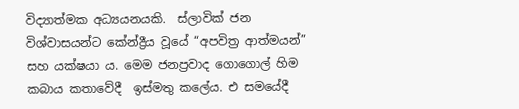විද්‍යාත්මක අධ්‍යයනයකි.  ස්ලාවික් ජන විශ්වාසයන්ට කේන්ද්‍රීය වූයේ “අපවිත්‍ර ආත්මයන්” සහ යක්ෂයා ය. මෙම ජනප්‍රවාද ගොගොල් හිම කබාය කතාවේදී  ඉස්මතු කලේය. එ සමයේදී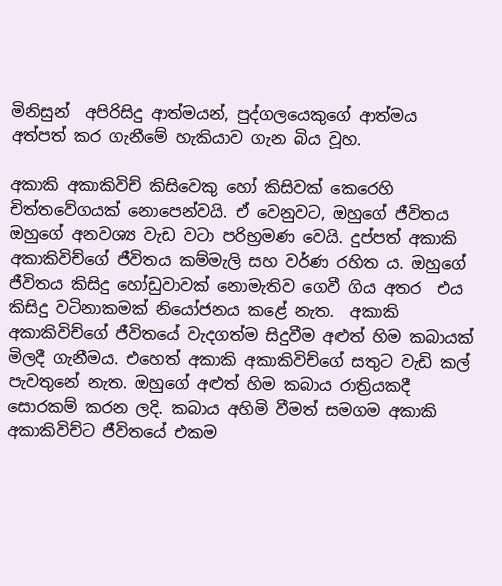මිනිසුන්  අපිරිසිදු ආත්මයන්, පුද්ගලයෙකුගේ ආත්මය අත්පත් කර ගැනීමේ හැකියාව ගැන බිය වූහ.

අකාකි අකාකිවිච් කිසිවෙකු හෝ කිසිවක් කෙරෙහි චිත්තවේගයක් නොපෙන්වයි. ඒ වෙනුවට, ඔහුගේ ජීවිතය ඔහුගේ අනවශ්‍ය වැඩ වටා පරිභ්‍රමණ වෙයි. දුප්පත් අකාකි අකාකිවිච්ගේ ජීවිතය කම්මැලි සහ වර්ණ රහිත ය. ඔහුගේ ජීවිතය කිසිදු හෝඩුවාවක් නොමැතිව ගෙවී ගිය අතර  එය කිසිදු වටිනාකමක් නියෝජනය කළේ නැත.  අකාකි අකාකිවිච්ගේ ජීවිතයේ වැදගත්ම සිදුවීම අළුත් හිම කබායක් මිලදී ගැනීමය. එහෙත් අකාකි අකාකිවිච්ගේ සතුට වැඩි කල් පැවතුනේ නැත. ඔහුගේ අළුත් හිම කබාය රාත්‍රියකදී සොරකම් කරන ලදි. කබාය අහිමි වීමත් සමගම අකාකි අකාකිවිච්ට ජීවිතයේ එකම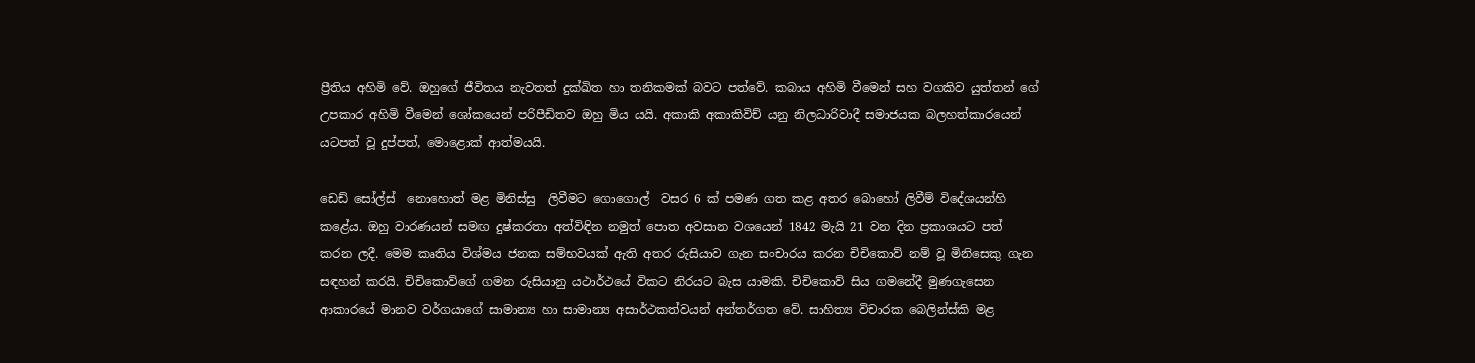ප්‍රීතිය අහිමි වේ. ඔහුගේ ජීවිතය නැවතත් දුක්ඛිත හා තනිකමක් බවට පත්වේ. කබාය අහිමි වීමෙන් සහ වගකිව යුත්තන් ගේ උපකාර අහිමි වීමෙන් ශෝකයෙන් පරිපීඩිතව ඔහු මිය යයි. අකාකි අකාකිවිච් යනු නිලධාරිවාදී සමාජයක බලහත්කාරයෙන්  යටපත් වූ දුප්පත්, මොළොක් ආත්මයයි.

ඩෙඩ් සෝල්ස්  නොහොත් මළ මිනිස්සු  ලිවීමට ගොගොල්  වසර 6 ක් පමණ ගත කළ අතර බොහෝ ලිවීම් විදේශයන්හි කළේය. ඔහු වාරණයන් සමඟ දුෂ්කරතා අත්විඳින නමුත් පොත අවසාන වශයෙන් 1842 මැයි 21 වන දින ප්‍රකාශයට පත් කරන ලදී. මෙම කෘතිය විශ්මය ජනක සම්භවයක් ඇති අතර රුසියාව ගැන සංචාරය කරන චිචිකොව් නම් වූ මිනිසෙකු ගැන සඳහන් කරයි. චිචිකොව්ගේ ගමන රුසියානු යථාර්ථයේ විකට නිරයට බැස යාමකි. චිචිකොව් සිය ගමනේදී මුණගැසෙන ආකාරයේ මානව වර්ගයාගේ සාමාන්‍ය හා සාමාන්‍ය අසාර්ථකත්වයන් අන්තර්ගත වේ. සාහිත්‍ය විචාරක බෙලින්ස්කි මළ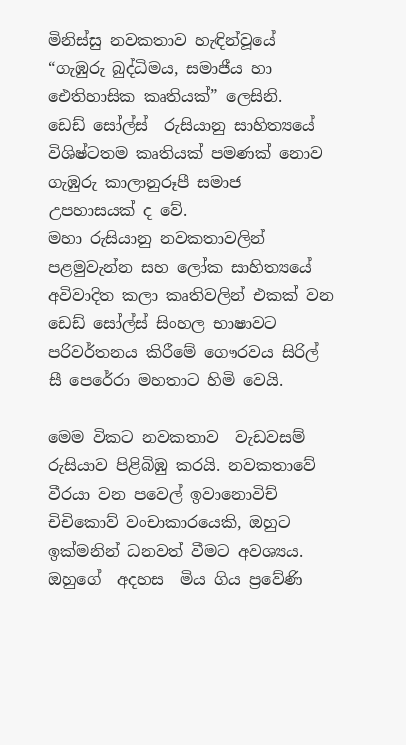මිනිස්සු නවකතාව හැඳින්වූයේ “ගැඹුරු බුද්ධිමය, සමාජීය හා ඓතිහාසික කෘතියක්” ලෙසිනි.   ඩෙඩ් සෝල්ස්  රුසියානු සාහිත්‍යයේ විශිෂ්ටතම කෘතියක් පමණක් නොව ගැඹුරු කාලානුරූපී සමාජ උපහාසයක් ද වේ.
මහා රුසියානු නවකතාවලින් පළමුවැන්න සහ ලෝක සාහිත්‍යයේ අවිවාදිත කලා කෘතිවලින් එකක් වන  ඩෙඩ් සෝල්ස් සිංහල භාෂාවට පරිවර්තනය කිරීමේ ගෞරවය සිරිල් සී පෙරේරා මහතාට හිමි වෙයි.

මෙම විකට නවකතාව  වැඩවසම් රුසියාව පිළිබිඹු කරයි. නවකතාවේ වීරයා වන පවෙල් ඉවානොවිච් චිචිකොව් වංචාකාරයෙකි, ඔහුට  ඉක්මනින් ධනවත් වීමට අවශ්‍යය.  ඔහුගේ  අදහස  මිය ගිය ප්‍රවේණි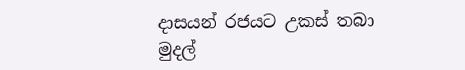දාසයන් රජයට උකස් තබා මුදල්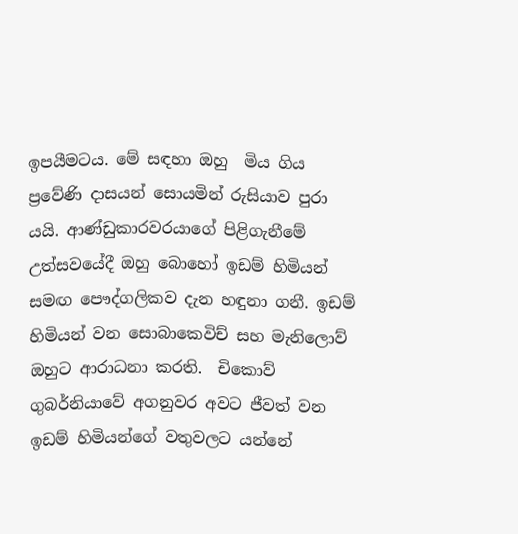ඉපයීමටය. මේ සඳහා ඔහු  මිය ගිය ප්‍රවේණි දාසයන් සොයමින් රුසියාව පුරා යයි. ආණ්ඩුකාරවරයාගේ පිළිගැනීමේ උත්සවයේදී ඔහු බොහෝ ඉඩම් හිමියන් සමඟ පෞද්ගලිකව දැන හඳුනා ගනී. ඉඩම් හිමියන් වන සොබාකෙවිච් සහ මැනිලොව් ඔහුට ආරාධනා කරති.  චිකොව් ගුබර්නියාවේ අගනුවර අවට ජීවත් වන ඉඩම් හිමියන්ගේ වතුවලට යන්නේ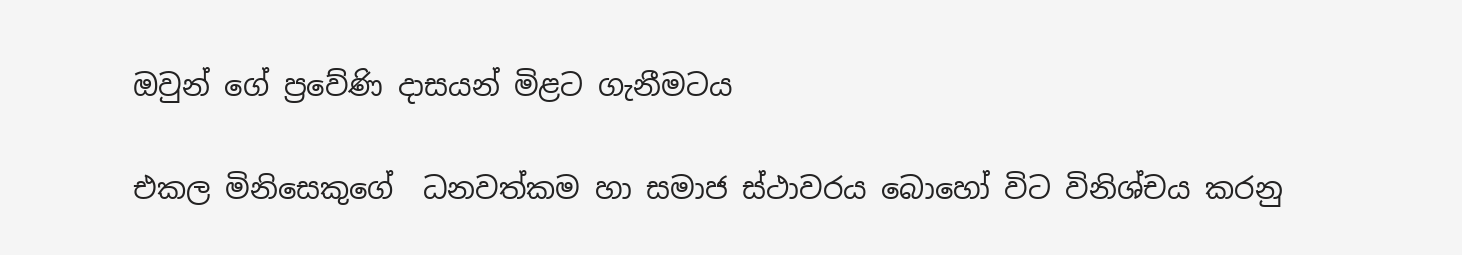ඔවුන් ගේ ප්‍රවේණි දාසයන් මිළට ගැනීමටය

එකල මිනිසෙකුගේ  ධනවත්කම හා සමාජ ස්ථාවරය බොහෝ විට විනිශ්චය කරනු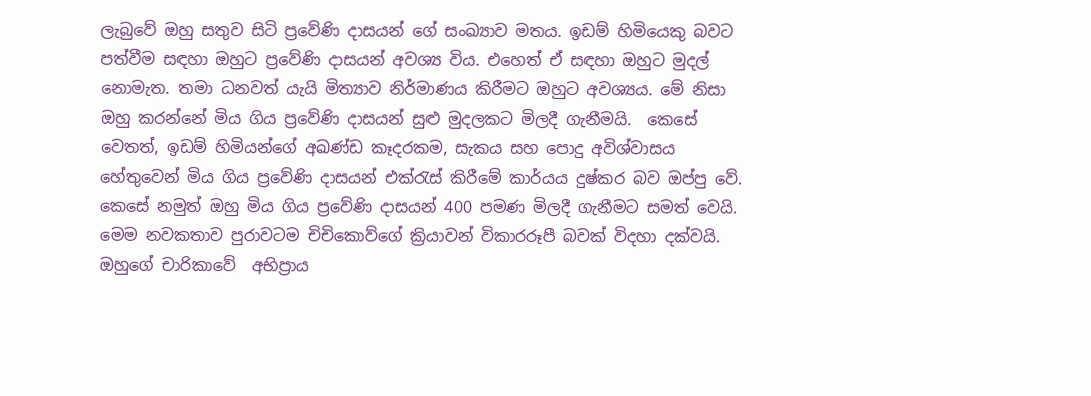ලැබුවේ ඔහු සතුව සිටි ප්‍රවේණි දාසයන් ගේ සංඛ්‍යාව මතය. ඉඩම් හිමියෙකු බවට පත්වීම සඳහා ඔහුට ප්‍රවේණි දාසයන් අවශ්‍ය විය. එහෙත් ඒ සඳහා ඔහුට මුදල් නොමැත. තමා ධනවත් යැයි මිත්‍යාව නිර්මාණය කිරීමට ඔහුට අවශ්‍යය. මේ නිසා ඔහු කරන්නේ මිය ගිය ප්‍රවේණි දාසයන් සුළු මුදලකට මිලදී ගැනීමයි.  කෙසේ වෙතත්, ඉඩම් හිමියන්ගේ අඛණ්ඩ කෑදරකම, සැකය සහ පොදු අවිශ්වාසය හේතුවෙන් මිය ගිය ප්‍රවේණි දාසයන් එක්රැස් කිරීමේ කාර්යය දුෂ්කර බව ඔප්පු වේ. කෙසේ නමුත් ඔහු මිය ගිය ප්‍රවේණි දාසයන් 400 පමණ මිලදී ගැනීමට සමත් වෙයි. මෙම නවකතාව පුරාවටම චිචිකොව්ගේ ක්‍රියාවන් විකාරරූපී බවක් විදහා දක්වයි. ඔහුගේ චාරිකාවේ  අභිප්‍රාය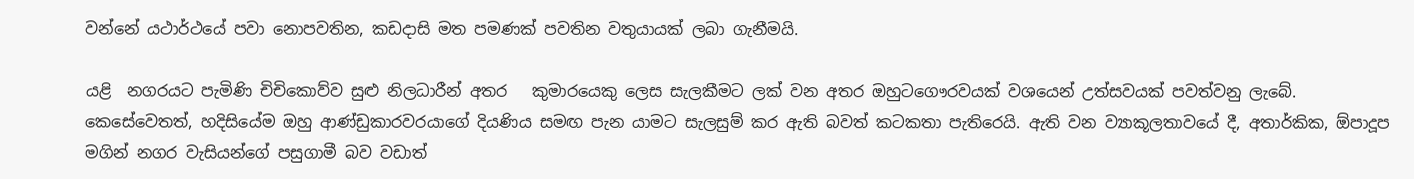වන්නේ යථාර්ථයේ පවා නොපවතින, කඩදාසි මත පමණක් පවතින වතුයායක් ලබා ගැනීමයි.

යළි  නගරයට පැමිණි චිචිකොව්ව සුළු නිලධාරීන් අතර   කුමාරයෙකු ලෙස සැලකීමට ලක් වන අතර ඔහුටගෞරවයක් වශයෙන් උත්සවයක් පවත්වනු ලැබේ. කෙසේවෙතත්, හදිසියේම ඔහු ආණ්ඩුකාරවරයාගේ දියණිය සමඟ පැන යාමට සැලසුම් කර ඇති බවත් කටකතා පැතිරෙයි. ඇති වන ව්‍යාකූලතාවයේ දී, අතාර්කික, ඕපාදූප  මගින් නගර වැසියන්ගේ පසුගාමී බව වඩාත්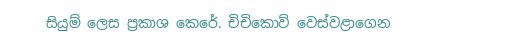සියුම් ලෙස ප්‍රකාශ කෙරේ. චිචිකොව් වෙස්වළාගෙන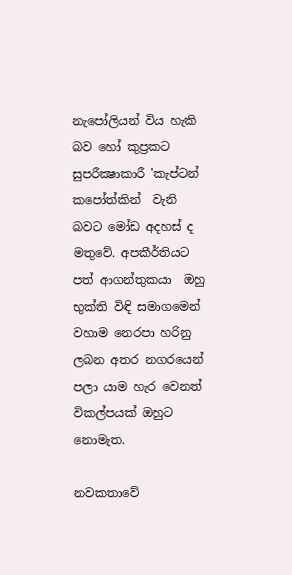නැපෝලියන් විය හැකි බව හෝ කුප්‍රකට සුපරීක්‍ෂාකාරී 'කැප්ටන් කපෝත්කින්  වැනි  බවට මෝඩ අදහස් ද මතුවේ. අපකීර්තියට පත් ආගන්තුකයා  ඔහු භුක්ති විඳි සමාගමෙන් වහාම නෙරපා හරිනු ලබන අතර නගරයෙන් පලා යාම හැර වෙනත් විකල්පයක් ඔහුට නොමැත.

නවකතාවේ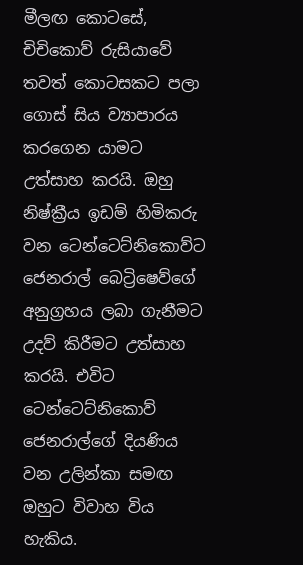මීලඟ කොටසේ, චිචිකොව් රුසියාවේ තවත් කොටසකට පලා ගොස් සිය ව්‍යාපාරය කරගෙන යාමට උත්සාහ කරයි. ඔහු නිෂ්ක්‍රීය ඉඩම් හිමිකරු වන ටෙන්ටෙට්නිකොව්ට ජෙනරාල් බෙට්‍රිෂෙව්ගේ අනුග්‍රහය ලබා ගැනීමට උදව් කිරීමට උත්සාහ කරයි. එවිට ටෙන්ටෙට්නිකොව් ජෙනරාල්ගේ දියණිය වන උලින්කා සමඟ ඔහුට විවාහ විය හැකිය.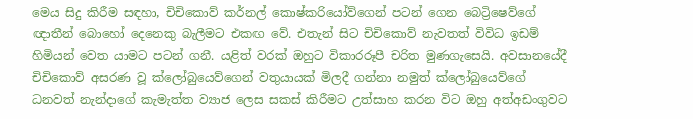මෙය සිදු කිරීම සඳහා, චිචිකොව් කර්නල් කොෂ්කරියෝව්ගෙන් පටන් ගෙන බෙට්‍රිෂෙව්ගේ ඥාතීන් බොහෝ දෙනෙකු බැලීමට එකඟ වේ. එතැන් සිට චිචිකොව් නැවතත් විවිධ ඉඩම් හිමියන් වෙත යාමට පටන් ගනී. යළිත් වරක් ඔහුට විකාරරූපී චරිත මුණගැසෙයි. අවසානයේදී චිචිකොව් අසරණ වූ ක්ලෝබුයෙව්ගෙන් වතුයායක් මිලදී ගන්නා නමුත් ක්ලෝබුයෙව්ගේ ධනවත් නැන්දාගේ කැමැත්ත ව්‍යාජ ලෙස සකස් කිරීමට උත්සාහ කරන විට ඔහු අත්අඩංගුවට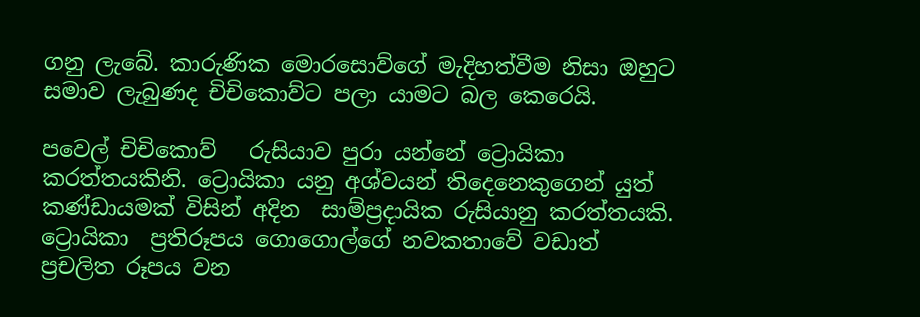ගනු ලැබේ. කාරුණික මොරසොව්ගේ මැදිහත්වීම නිසා ඔහුට සමාව ලැබුණද චිචිකොව්ට පලා යාමට බල කෙරෙයි.

පවෙල් චිචිකොව්   රුසියාව පුරා යන්නේ ට්‍රොයිකා කරත්තයකිනි. ට්‍රොයිකා යනු අශ්වයන් තිදෙනෙකුගෙන් යුත් කණ්ඩායමක් විසින් අදින  සාම්ප්‍රදායික රුසියානු කරත්තයකි. ට්‍රොයිකා  ප්‍රතිරූපය ගොගොල්ගේ නවකතාවේ වඩාත් ප්‍රචලිත රූපය වන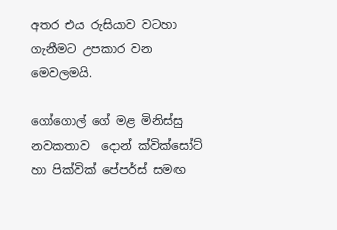අතර එය රුසියාව වටහා ගැනීමට උපකාර වන මෙවලමයි.

ගෝගොල් ගේ මළ මිනිස්සු  නවකතාව  දොන් ක්වික්සෝට් හා පික්වික් පේපර්ස් සමඟ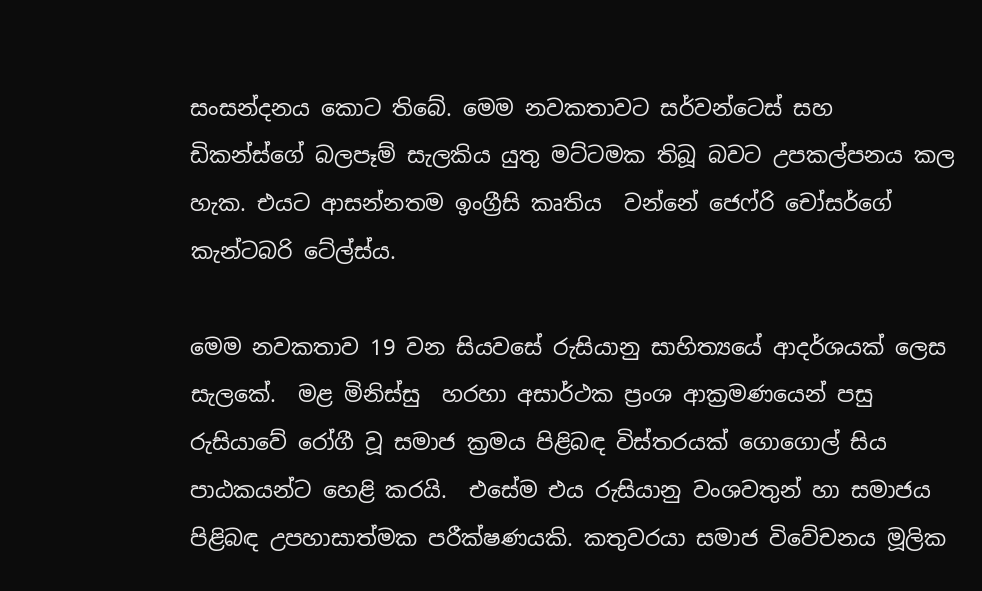සංසන්දනය කොට තිබේ. මෙම නවකතාවට සර්වන්ටෙස් සහ ඩිකන්ස්ගේ බලපෑම් සැලකිය යුතු මට්ටමක තිබූ බවට උපකල්පනය කල හැක. එයට ආසන්නතම ඉංග්‍රීසි කෘතිය  වන්නේ ජෙෆ්රි චෝසර්ගේ කැන්ටබරි ටේල්ස්ය.

මෙම නවකතාව 19 වන සියවසේ රුසියානු සාහිත්‍යයේ ආදර්ශයක් ලෙස සැලකේ.  මළ මිනිස්සු  හරහා අසාර්ථක ප්‍රංශ ආක්‍රමණයෙන් පසු රුසියාවේ රෝගී වූ සමාජ ක්‍රමය පිළිබඳ විස්තරයක් ගොගොල් සිය පාඨකයන්ට හෙළි කරයි.  එසේම එය රුසියානු වංශවතුන් හා සමාජය පිළිබඳ උපහාසාත්මක පරීක්ෂණයකි. කතුවරයා සමාජ විවේචනය මූලික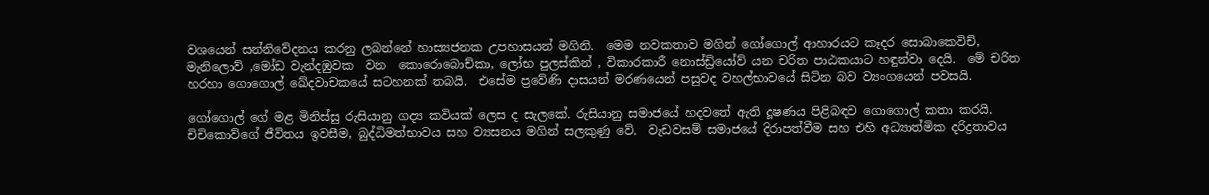වශයෙන් සන්නිවේදනය කරනු ලබන්නේ හාස්‍යජනක උපහාසයන් මගිනි.  මෙම නවකතාව මගින් ගෝගොල් ආහාරයට කෑදර සොබාකෙවිච්, මැනිලොව් ,මෝඩ වැන්දඹුවක  වන  කොරොබොච්කා, ලෝභ පුලස්කින් , විකාරකාරී නොස්ඩ්‍රියෝව් යන චරිත පාඨකයාට හඳුන්වා දෙයි.  මේ චරිත හරහා ගොගොල් ඛේදවාචකයේ සටහනක් තබයි.  එසේම ප්‍රවේණි දාසයන් මරණයෙන් පසුවද වහල්භාවයේ සිටින බව ව්‍යංගයෙන් පවසයි.

ගෝගොල් ගේ මළ මිනිස්සු රුසියානු ගද්‍ය කවියක් ලෙස ද සැලකේ. රුසියානු සමාජයේ හදවතේ ඇති දූෂණය පිළිබඳව ගොගොල් කතා කරයි. චිචිකොව්ගේ ජීවිතය ඉවසීම, බුද්ධිමත්භාවය සහ ව්‍යසනය මගින් සලකුණු වේ.  වැඩවසම් සමාජයේ දිරාපත්වීම සහ එහි අධ්‍යාත්මික දරිද්‍රතාවය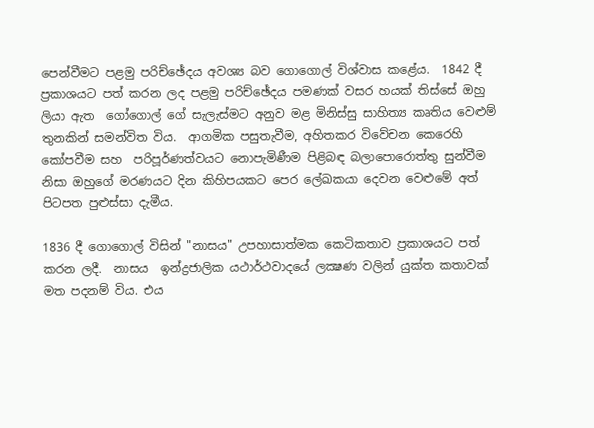පෙන්වීමට පළමු පරිච්ඡේදය අවශ්‍ය බව ගොගොල් විශ්වාස කළේය.  1842 දී ප්‍රකාශයට පත් කරන ලද පළමු පරිච්ඡේදය පමණක් වසර හයක් තිස්සේ ඔහු ලියා ඇත  ගෝගොල් ගේ සැලැස්මට අනුව මළ මිනිස්සු සාහිත්‍ය කෘතිය වෙළුම් තුනකින් සමන්විත විය.  ආගමික පසුතැවීම, අහිතකර විවේචන කෙරෙහි කෝපවීම සහ  පරිපූර්ණත්වයට නොපැමිණීම පිළිබඳ බලාපොරොත්තු සුන්වීම නිසා ඔහුගේ මරණයට දින කිහිපයකට පෙර ලේඛකයා දෙවන වෙළුමේ අත් පිටපත පුළුස්සා දැමීය.

1836 දී ගොගොල් විසින් "නාසය" උපහාසාත්මක කෙටිකතාව ප්‍රකාශයට පත් කරන ලදී.  නාසය  ඉන්ද්‍රජාලික යථාර්ථවාදයේ ලක්‍ෂණ වලින් යුක්ත කතාවක් මත පදනම් විය. එය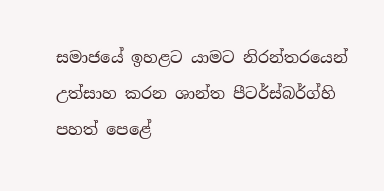සමාජයේ ඉහළට යාමට නිරන්තරයෙන් උත්සාහ කරන ශාන්ත පීටර්ස්බර්ග්හි පහත් පෙළේ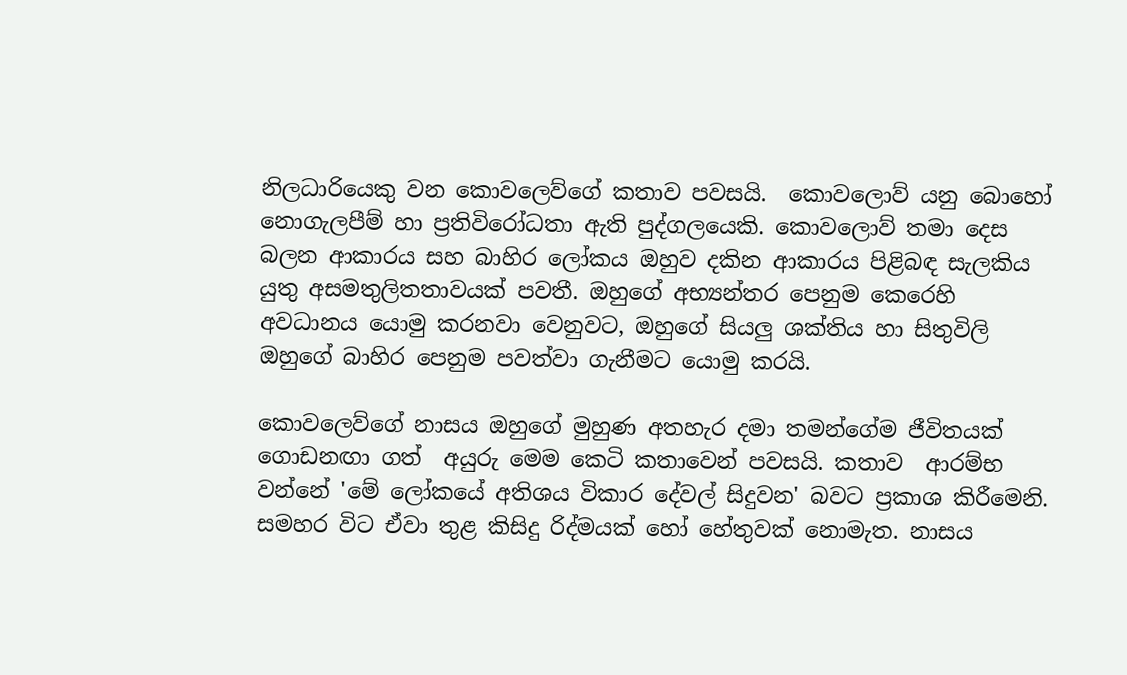නිලධාරියෙකු වන කොවලෙව්ගේ කතාව පවසයි.  කොවලොව් යනු බොහෝ නොගැලපීම් හා ප්‍රතිවිරෝධතා ඇති පුද්ගලයෙකි. කොවලොව් තමා දෙස බලන ආකාරය සහ බාහිර ලෝකය ඔහුව දකින ආකාරය පිළිබඳ සැලකිය යුතු අසමතුලිතතාවයක් පවතී. ඔහුගේ අභ්‍යන්තර පෙනුම කෙරෙහි අවධානය යොමු කරනවා වෙනුවට, ඔහුගේ සියලු ශක්තිය හා සිතුවිලි ඔහුගේ බාහිර පෙනුම පවත්වා ගැනීමට යොමු කරයි.

කොවලෙව්ගේ නාසය ඔහුගේ මුහුණ අතහැර දමා තමන්ගේම ජීවිතයක් ගොඩනඟා ගත්  අයුරු මෙම කෙටි කතාවෙන් පවසයි. කතාව  ආරම්භ වන්නේ 'මේ ලෝකයේ අතිශය විකාර දේවල් සිදුවන' බවට ප්‍රකාශ කිරීමෙනි. සමහර විට ඒවා තුළ කිසිදු රිද්මයක් හෝ හේතුවක් නොමැත. නාසය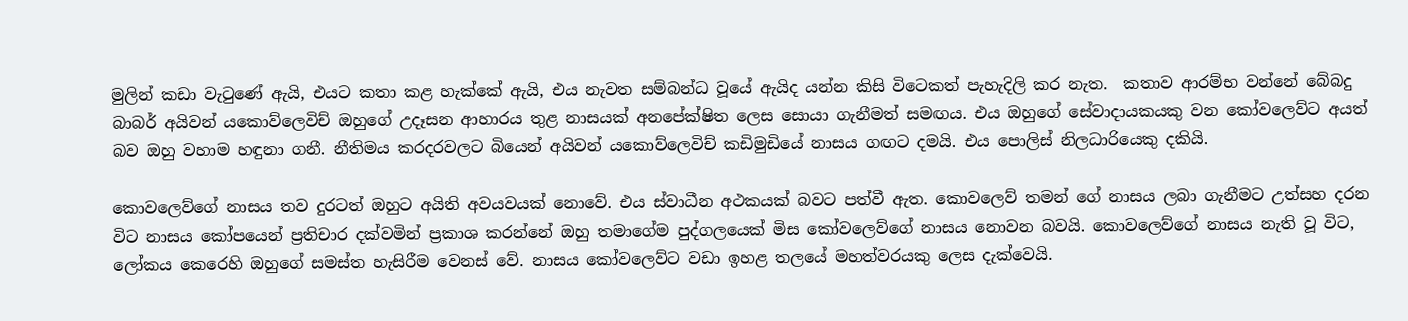මුලින් කඩා වැටුණේ ඇයි, එයට කතා කළ හැක්කේ ඇයි, එය නැවත සම්බන්ධ වූයේ ඇයිද යන්න කිසි විටෙකත් පැහැදිලි කර නැත.  කතාව ආරම්භ වන්නේ බේබදු බාබර් අයිවන් යකොව්ලෙවිච් ඔහුගේ උදෑසන ආහාරය තුළ නාසයක් අනපේක්ෂිත ලෙස සොයා ගැනීමත් සමඟය. එය ඔහුගේ සේවාදායකයකු වන කෝවලෙව්ට අයත් බව ඔහු වහාම හඳුනා ගනී. නීතිමය කරදරවලට බියෙන් අයිවන් යකොව්ලෙවිච් කඩිමුඩියේ නාසය ගඟට දමයි. එය පොලිස් නිලධාරියෙකු දකියි.

කොවලෙව්ගේ නාසය තව දුරටත් ඔහුට අයිති අවයවයක් නොවේ. එය ස්වාධීන අථකයක් බවට පත්වී ඇත. කොවලෙව් තමන් ගේ නාසය ලබා ගැනීමට උත්සහ දරන විට නාසය කෝපයෙන් ප්‍රතිචාර දක්වමින් ප්‍රකාශ කරන්නේ ඔහු තමාගේම පුද්ගලයෙක් මිස කෝවලෙව්ගේ නාසය නොවන බවයි. කොවලෙව්ගේ නාසය නැති වූ විට, ලෝකය කෙරෙහි ඔහුගේ සමස්ත හැසිරීම වෙනස් වේ. නාසය කෝවලෙව්ට වඩා ඉහළ තලයේ මහත්වරයකු ලෙස දැක්වෙයි.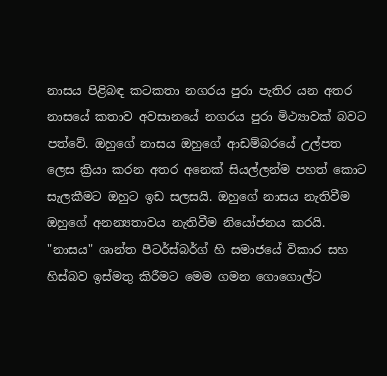නාසය පිළිබඳ කටකතා නගරය පුරා පැතිර යන අතර නාසයේ කතාව අවසානයේ නගරය පුරා මිථ්‍යාවක් බවට පත්වේ. ඔහුගේ නාසය ඔහුගේ ආඩම්බරයේ උල්පත ලෙස ක්‍රියා කරන අතර අනෙක් සියල්ලන්ම පහත් කොට සැලකීමට ඔහුට ඉඩ සලසයි. ඔහුගේ නාසය නැතිවීම ඔහුගේ අනන්‍යතාවය නැතිවීම නියෝජනය කරයි. "නාසය" ශාන්ත පීටර්ස්බර්ග් හි සමාජයේ විකාර සහ හිස්බව ඉස්මතු කිරීමට මෙම ගමන ගොගොල්ට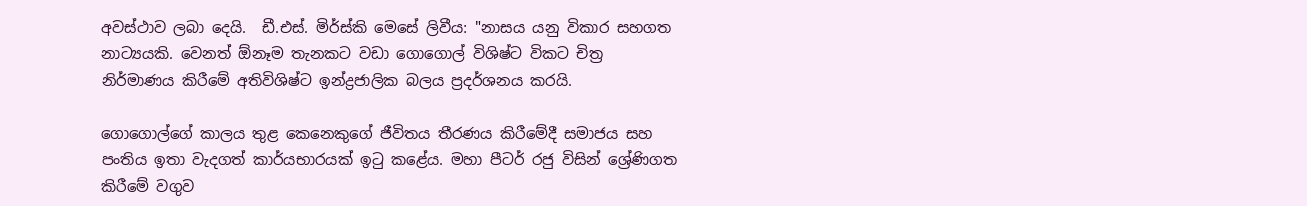අවස්ථාව ලබා දෙයි.  ඩී.එස්. මිර්ස්කි මෙසේ ලිවීය: "නාසය යනු විකාර සහගත නාට්‍යයකි. වෙනත් ඕනෑම තැනකට වඩා ගොගොල් විශිෂ්ට විකට චිත්‍ර නිර්මාණය කිරීමේ අතිවිශිෂ්ට ඉන්ද්‍රජාලික බලය ප්‍රදර්ශනය කරයි.

ගොගොල්ගේ කාලය තුළ කෙනෙකුගේ ජීවිතය තීරණය කිරීමේදී සමාජය සහ පංතිය ඉතා වැදගත් කාර්යභාරයක් ඉටු කළේය. මහා පීටර් රජු විසින් ශ්‍රේණිගත කිරීමේ වගුව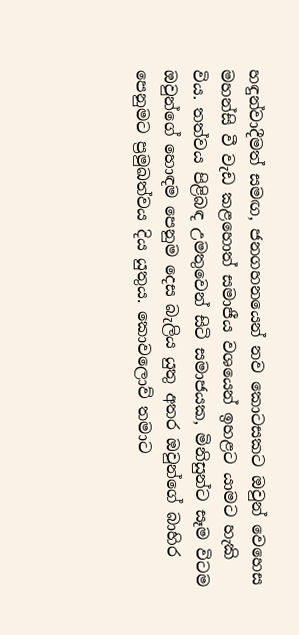හඳුන්වාදීමත් සමඟ, ජනගහනයෙන් නව කොටසකට ඔවුන් වෙහෙස මහන්සි වී වැඩ කළහොත් සමාජීය වශයෙන් ඉහළට යාමට හැකි විය. තත්වය පිළිබඳ උමතුවෙන් සිටි සමාජයක, මිනිසුන්ට සෑම විටම ඔවුන්ගේ හොඳම පෙනුම දෙස බැලිය යුතු අතර ඔවුන්ගේ බාහිර පෙනුමට ප්‍රමුඛත්වය දිය යුතුය. කොවලොව් තමාට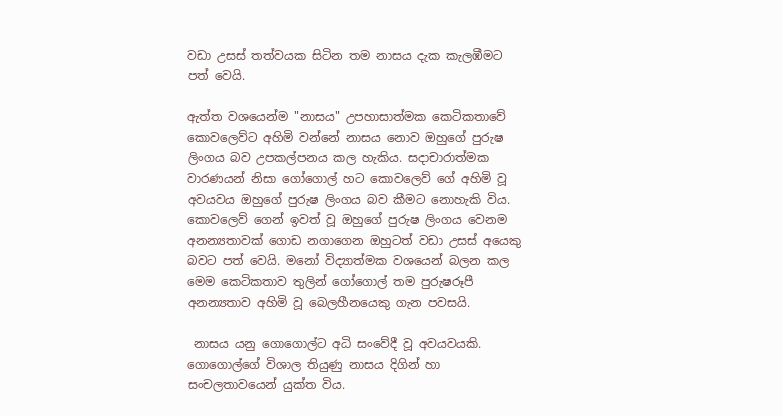වඩා උසස් තත්වයක සිටින තම නාසය දැක කැලඹීමට පත් වෙයි.

ඇත්ත වශයෙන්ම "නාසය" උපහාසාත්මක කෙටිකතාවේ කොවලෙව්ට අහිමි වන්නේ නාසය නොව ඔහුගේ පුරුෂ ලිංගය බව උපකල්පනය කල හැකිය. සදාචාරාත්මක වාරණයන් නිසා ගෝගොල් හට කොවලෙව් ගේ අහිමි වූ අවයවය ඔහුගේ පුරුෂ ලිංගය බව කීමට නොහැකි විය. කොවලෙව් ගෙන් ඉවත් වූ ඔහුගේ පුරුෂ ලිංගය වෙනම අනන්‍යතාවක් ගොඩ නගාගෙන ඔහුටත් වඩා උසස් අයෙකු බවට පත් වෙයි. මනෝ විද්‍යාත්මක වශයෙන් බලන කල මෙම කෙටිකතාව තුලින් ගෝගොල් තම පුරුෂරූපී අනන්‍යතාව අහිමි වූ බෙලහීනයෙකු ගැන පවසයි.

 නාසය යනු ගොගොල්ට අධි සංවේදී වූ අවයවයකි.  ගොගොල්ගේ විශාල තියුණු නාසය දිගින් හා සංචලතාවයෙන් යුක්ත විය.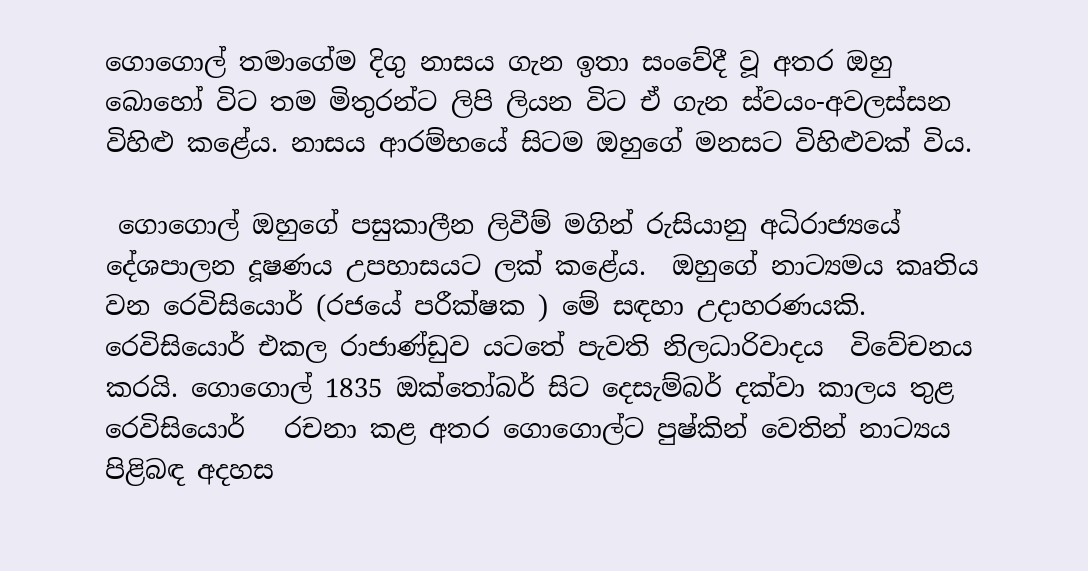ගොගොල් තමාගේම දිගු නාසය ගැන ඉතා සංවේදී වූ අතර ඔහු බොහෝ විට තම මිතුරන්ට ලිපි ලියන විට ඒ ගැන ස්වයං-අවලස්සන විහිළු කළේය. නාසය ආරම්භයේ සිටම ඔහුගේ මනසට විහිළුවක් විය.

 ගොගොල් ඔහුගේ පසුකාලීන ලිවීම් මගින් රුසියානු අධිරාජ්‍යයේ දේශපාලන දූෂණය උපහාසයට ලක් කළේය.  ඔහුගේ නාට්‍යමය කෘතිය වන රෙවිසියොර් (රජයේ පරීක්ෂක ) මේ සඳහා උදාහරණයකි. රෙවිසියොර් එකල රාජාණ්ඩුව යටතේ පැවති නිලධාරිවාදය  විවේචනය කරයි. ගොගොල් 1835 ඔක්තෝබර් සිට දෙසැම්බර් දක්වා කාලය තුළ   රෙවිසියොර්   රචනා කළ අතර ගොගොල්ට පුෂ්කින් වෙතින් නාට්‍යය පිළිබඳ අදහස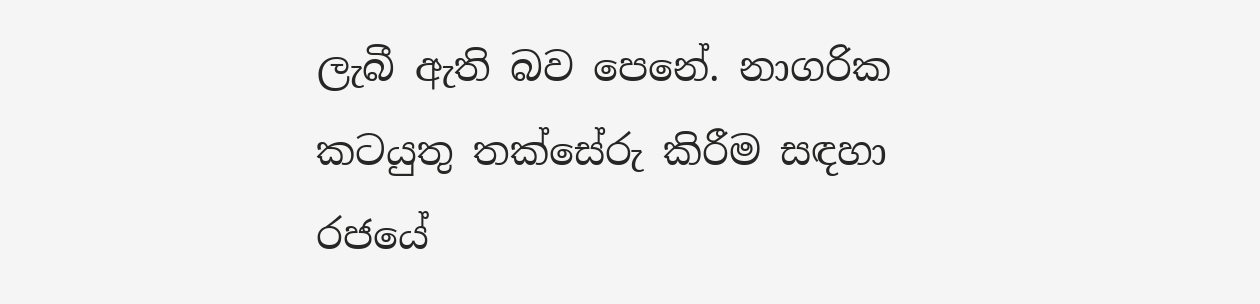ලැබී ඇති බව පෙනේ. නාගරික කටයුතු තක්සේරු කිරීම සඳහා රජයේ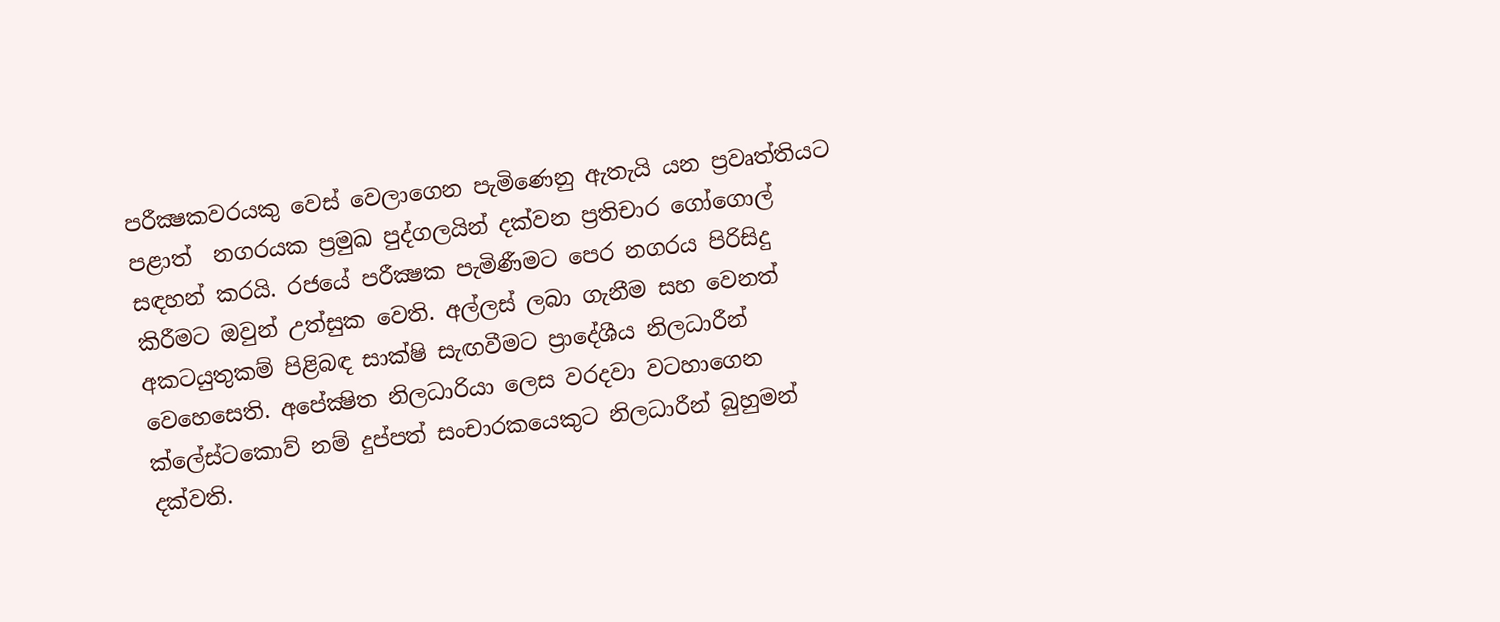පරීක්‍ෂකවරයකු වෙස් වෙලාගෙන පැමිණෙනු ඇතැයි යන ප්‍රවෘත්තියට පළාත්  නගරයක ප්‍රමුඛ පුද්ගලයින් දක්වන ප්‍රතිචාර ගෝගොල් සඳහන් කරයි. රජයේ පරීක්‍ෂක පැමිණීමට පෙර නගරය පිරිසිදු කිරීමට ඔවුන් උත්සුක වෙති. අල්ලස් ලබා ගැනීම සහ වෙනත් අකටයුතුකම් පිළිබඳ සාක්ෂි සැඟවීමට ප්‍රාදේශීය නිලධාරීන් වෙහෙසෙති. අපේක්‍ෂිත නිලධාරියා ලෙස වරදවා වටහාගෙන  ක්ලේස්ටකොව් නම් දුප්පත් සංචාරකයෙකුට නිලධාරීන් බුහුමන් දක්වති.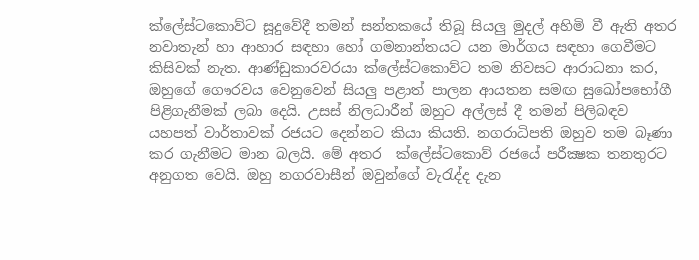ක්ලේස්ටකොව්ට සූදුවේදී තමන් සන්තකයේ තිබූ සියලු මුදල් අහිමි වී ඇති අතර නවාතැන් හා ආහාර සඳහා හෝ ගමනාන්තයට යන මාර්ගය සඳහා ගෙවීමට කිසිවක් නැත. ආණ්ඩුකාරවරයා ක්ලේස්ටකොව්ට තම නිවසට ආරාධනා කර, ඔහුගේ ගෞරවය වෙනුවෙන් සියලු පළාත් පාලන ආයතන සමඟ සුඛෝපභෝගී පිළිගැනීමක් ලබා දෙයි. උසස් නිලධාරීන් ඔහුට අල්ලස් දී තමන් පිලිබඳව යහපත් වාර්තාවක් රජයට දෙන්නට කියා කියති. නගරාධිපති ඔහුව තම බෑණා කර ගැනීමට මාන බලයි. මේ අතර  ක්ලේස්ටකොව් රජයේ පරීක්‍ෂක තනතුරට අනුගත වෙයි. ඔහු නගරවාසීන් ඔවුන්ගේ වැරැද්ද දැන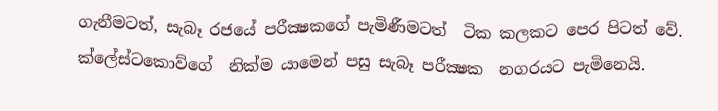ගැනීමටත්, සැබෑ රජයේ පරීක්‍ෂකගේ පැමිණීමටත්  ටික කලකට පෙර පිටත් වේ. ක්ලේස්ටකොව්ගේ  නික්ම යාමෙන් පසු සැබෑ පරීක්‍ෂක  නගරයට පැමිනෙයි.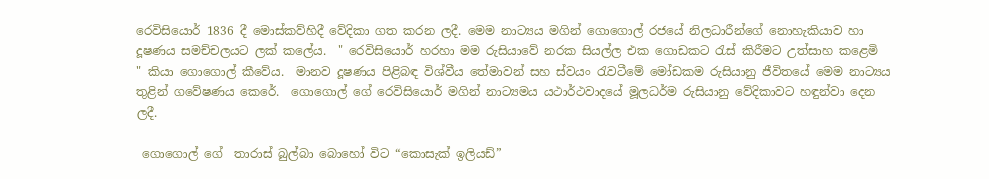රෙවිසියොර් 1836 දී මොස්කව්හිදී වේදිකා ගත කරන ලදී. මෙම නාට්‍යය මගින් ගොගොල් රජයේ නිලධාරීන්ගේ නොහැකියාව හා දූෂණය සමච්චලයට ලක් කලේය.  " රෙවිසියොර් හරහා මම රුසියාවේ නරක සියල්ල එක ගොඩකට රැස් කිරීමට උත්සාහ කළෙමි  " කියා ගොගොල් කීවේය.  මානව දූෂණය පිළිබඳ විශ්වීය තේමාවන් සහ ස්වයං රැවටීමේ මෝඩකම රුසියානු ජීවිතයේ මෙම නාට්‍යය තුළින් ගවේෂණය කෙරේ.  ගොගොල් ගේ රෙවිසියොර් මගින් නාට්‍යමය යථාර්ථවාදයේ මූලධර්ම රුසියානු වේදිකාවට හඳුන්වා දෙන ලදී.

 ගොගොල් ගේ  තාරාස් බුල්බා බොහෝ විට “කොසැක් ඉලියඩ්”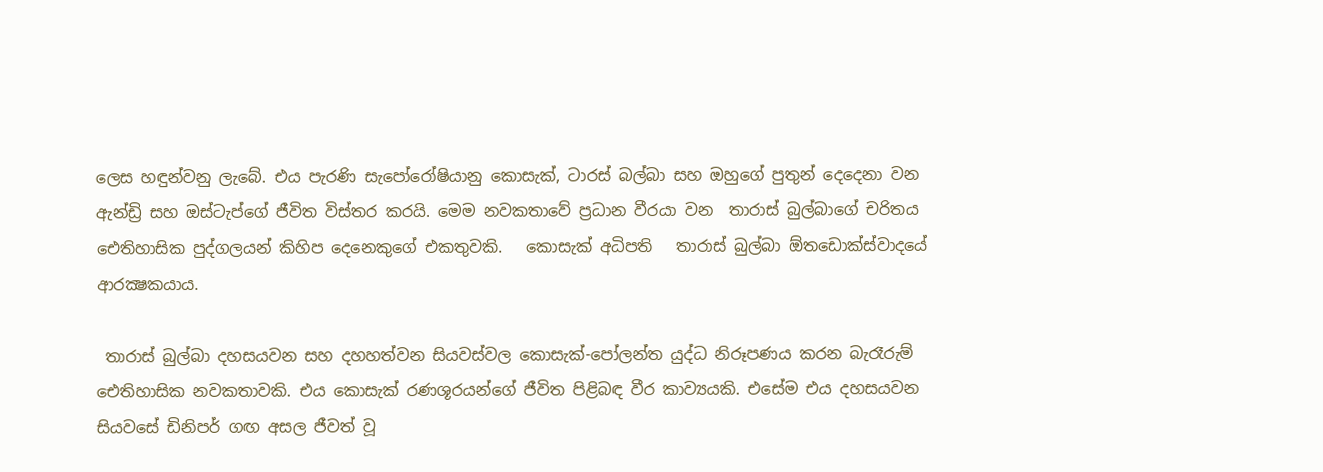ලෙස හඳුන්වනු ලැබේ. එය පැරණි සැපෝරෝෂියානු කොසැක්, ටාරස් බල්බා සහ ඔහුගේ පුතුන් දෙදෙනා වන ඇන්ඩ්‍රි සහ ඔස්ටැප්ගේ ජීවිත විස්තර කරයි. මෙම නවකතාවේ ප්‍රධාන වීරයා වන  තාරාස් බුල්බාගේ චරිතය ඓතිහාසික පුද්ගලයන් කිහිප දෙනෙකුගේ එකතුවකි.   කොසැක් අධිපති   තාරාස් බුල්බා ඕතඩොක්ස්වාදයේ ආරක්‍ෂකයාය.

 තාරාස් බුල්බා දහසයවන සහ දහහත්වන සියවස්වල කොසැක්-පෝලන්ත යුද්ධ නිරූපණය කරන බැරෑරුම් ඓතිහාසික නවකතාවකි. එය කොසැක් රණශූරයන්ගේ ජීවිත පිළිබඳ වීර කාව්‍යයකි. එසේම එය දහසයවන සියවසේ ඩිනිපර් ගඟ අසල ජීවත් වූ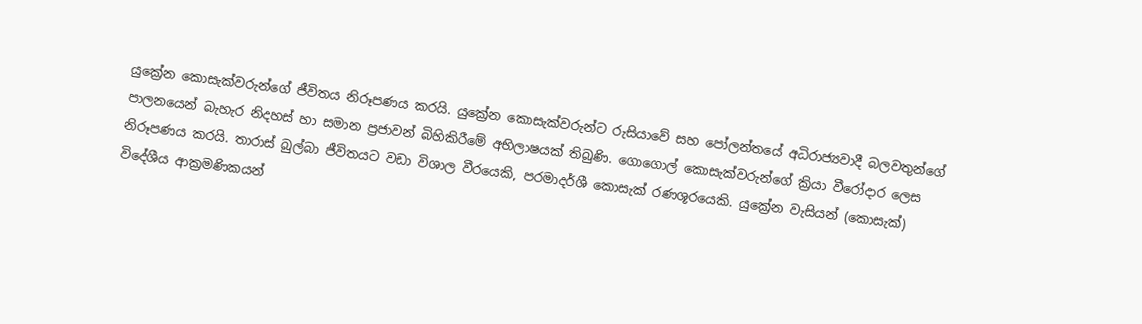යුක්‍රේන කොසැක්වරුන්ගේ ජීවිතය නිරූපණය කරයි. යුක්‍රේන කොසැක්වරුන්ට රුසියාවේ සහ පෝලන්තයේ අධිරාජ්‍යවාදී බලවතුන්ගේ පාලනයෙන් බැහැර නිදහස් හා සමාන ප්‍රජාවන් බිහිකිරීමේ අභිලාෂයක් තිබුණි. ගොගොල් කොසැක්වරුන්ගේ ක්‍රියා වීරෝදාර ලෙස නිරූපණය කරයි. තාරාස් බුල්බා ජීවිතයට වඩා විශාල වීරයෙකි, පරමාදර්ශී කොසැක් රණශූරයෙකි. යුක්‍රේන වැසියන් (කොසැක්) විදේශීය ආක්‍රමණිකයන්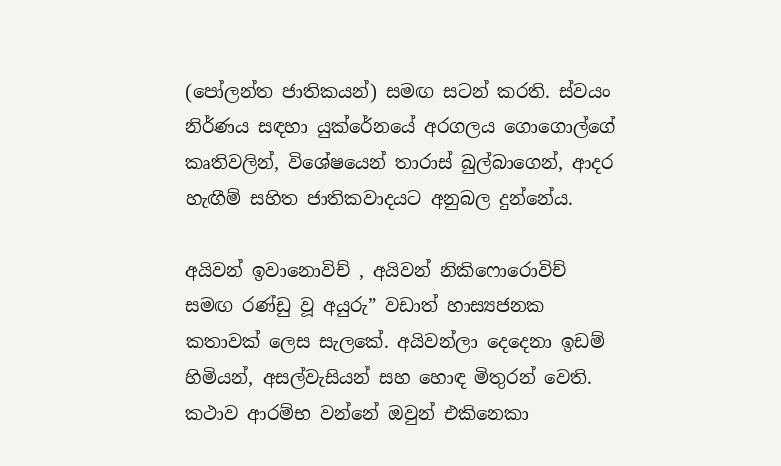(පෝලන්ත ජාතිකයන්) සමඟ සටන් කරති. ස්වයං නිර්ණය සඳහා යුක්රේනයේ අරගලය ගොගොල්ගේ කෘතිවලින්, විශේෂයෙන් තාරාස් බුල්බාගෙන්, ආදර හැඟීම් සහිත ජාතිකවාදයට අනුබල දුන්නේය.

අයිවන් ඉවානොවිච් , අයිවන් නිකිෆොරොවිච් සමඟ රණ්ඩු වූ අයුරු” වඩාත් හාස්‍යජනක කතාවක් ලෙස සැලකේ. අයිවන්ලා දෙදෙනා ඉඩම් හිමියන්, අසල්වැසියන් සහ හොඳ මිතුරන් වෙති. කථාව ආරම්භ වන්නේ ඔවුන් එකිනෙකා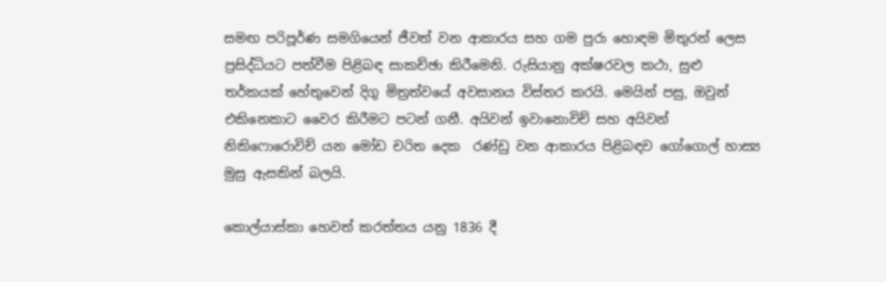සමඟ පරිපූර්ණ සමගියෙන් ජීවත් වන ආකාරය සහ ගම පුරා හොඳම මිතුරන් ලෙස ප්‍රසිද්ධියට පත්වීම පිළිබඳ සාකච්ඡා කිරීමෙනි. රුසියානු අක්ෂරවල කථා, සුළු තර්කයක් හේතුවෙන් දිගු මිත්‍රත්වයේ අවසානය විස්තර කරයි. මෙයින් පසු, ඔවුන් එකිනෙකාට වෛර කිරීමට පටන් ගනී. අයිවන් ඉවානොවිච් සහ අයිවන් නිකිෆොරොවිච් යන මෝඩ චරිත දෙක  රණ්ඩු වන ආකාරය පිළිබඳව ගෝගොල් හාස්‍ය මුසු ඇසකින් බලයි.

කොල්යාස්කා හෙවත් කරත්තය යනු 1836 දී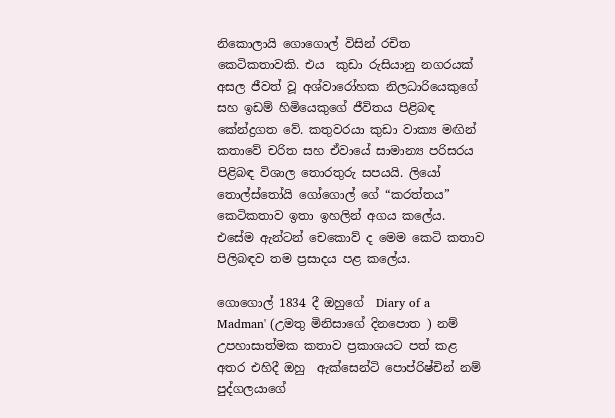නිකොලායි ගොගොල් විසින් රචිත කෙටිකතාවකි. එය  කුඩා රුසියානු නගරයක් අසල ජීවත් වූ අශ්වාරෝහක නිලධාරියෙකුගේ සහ ඉඩම් හිමියෙකුගේ ජීවිතය පිළිබඳ කේන්ද්‍රගත වේ. කතුවරයා කුඩා වාක්‍ය මඟින් කතාවේ චරිත සහ ඒවායේ සාමාන්‍ය පරිසරය පිළිබඳ විශාල තොරතුරු සපයයි. ලියෝ තොල්ස්තෝයි ගෝගොල් ගේ “කරත්තය” කෙටිකතාව ඉතා ඉහලින් අගය කලේය. එසේම ඇන්ටන් චෙකොව් ද මෙම කෙටි කතාව පිලිබඳව තම ප්‍රසාදය පළ කලේය.

ගොගොල් 1834 දී ඔහුගේ  Diary of a Madman' (උමතු මිනිසාගේ දිනපොත ) නම් උපහාසාත්මක කතාව ප්‍රකාශයට පත් කළ අතර එහිදී ඔහු  ඇක්සෙන්ටි පොප්රිෂ්චින් නම් පුද්ගලයාගේ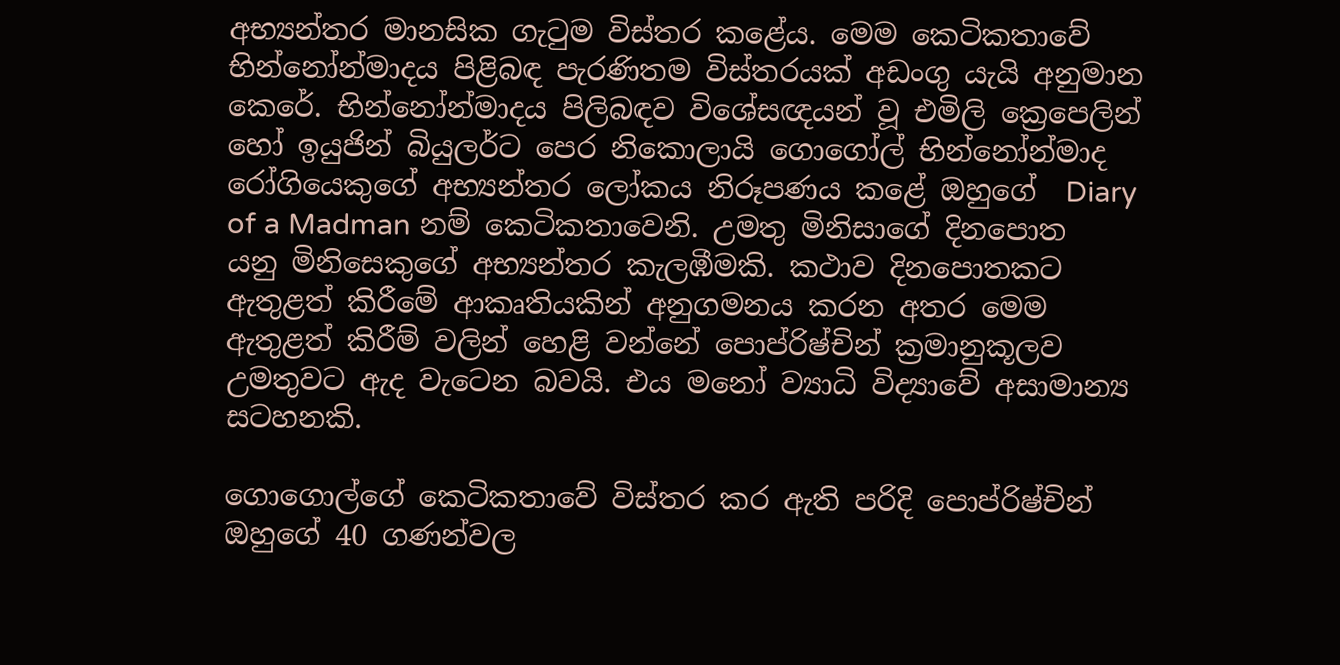අභ්‍යන්තර මානසික ගැටුම විස්තර කළේය. මෙම කෙටිකතාවේ භින්නෝන්මාදය පිළිබඳ පැරණිතම විස්තරයක් අඩංගු යැයි අනුමාන කෙරේ. භින්නෝන්මාදය පිලිබඳව විශේසඥයන් වූ එමිලි ක්‍රෙපෙලින් හෝ ඉයුජින් බියුලර්ට පෙර නිකොලායි ගොගෝල් භින්නෝන්මාද රෝගියෙකුගේ අභ්‍යන්තර ලෝකය නිරූපණය කළේ ඔහුගේ  Diary of a Madman නම් කෙටිකතාවෙනි. උමතු මිනිසාගේ දිනපොත යනු මිනිසෙකුගේ අභ්‍යන්තර කැලඹීමකි. කථාව දිනපොතකට ඇතුළත් කිරීමේ ආකෘතියකින් අනුගමනය කරන අතර මෙම ඇතුළත් කිරීම් වලින් හෙළි වන්නේ පොප්රිෂ්චින් ක්‍රමානුකූලව උමතුවට ඇද වැටෙන බවයි. එය මනෝ ව්‍යාධි විද්‍යාවේ අසාමාන්‍ය සටහනකි.

ගොගොල්ගේ කෙටිකතාවේ විස්තර කර ඇති පරිදි පොප්රිෂ්චින් ඔහුගේ 40 ගණන්වල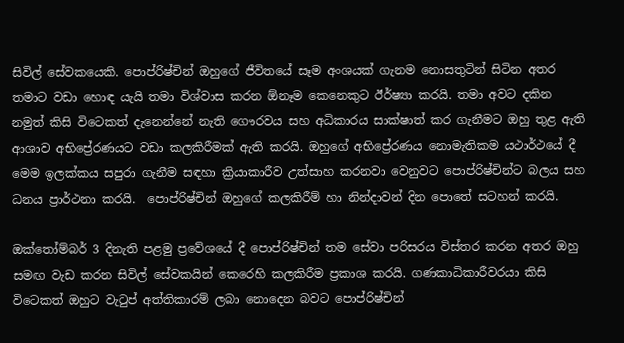සිවිල් සේවකයෙකි. පොප්රිෂ්චින් ඔහුගේ ජීවිතයේ සෑම අංශයක් ගැනම නොසතුටින් සිටින අතර තමාට වඩා හොඳ යැයි තමා විශ්වාස කරන ඕනෑම කෙනෙකුට ඊර්ෂ්‍යා කරයි. තමා අවට දකින නමුත් කිසි විටෙකත් දැනෙන්නේ නැති ගෞරවය සහ අධිකාරය සාක්ෂාත් කර ගැනීමට ඔහු තුළ ඇති ආශාව අභිප්‍රේරණයට වඩා කලකිරීමක් ඇති කරයි. ඔහුගේ අභිප්‍රේරණය නොමැතිකම යථාර්ථයේ දී මෙම ඉලක්කය සපුරා ගැනීම සඳහා ක්‍රියාකාරීව උත්සාහ කරනවා වෙනුවට පොප්රිෂ්චින්ට බලය සහ ධනය ප්‍රාර්ථනා කරයි.  පොප්රිෂ්චින් ඔහුගේ කලකිරීම් හා නින්දාවන් දින පොතේ සටහන් කරයි.

ඔක්තෝම්බර් 3 දිනැති පළමු ප්‍රවේශයේ දී පොප්රිෂ්චින් තම සේවා පරිසරය විස්තර කරන අතර ඔහු සමඟ වැඩ කරන සිවිල් සේවකයින් කෙරෙහි කලකිරීම ප්‍රකාශ කරයි. ගණකාධිකාරීවරයා කිසි විටෙකත් ඔහුට වැටුප් අත්තිකාරම් ලබා නොදෙන බවට පොප්රිෂ්චින්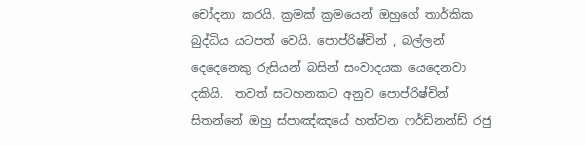චෝදනා කරයි. ක්‍රමක් ක්‍රමයෙන් ඔහුගේ තාර්කික බුද්ධිය යටපත් වෙයි. පොප්රිෂ්චින් , බල්ලන් දෙදෙනෙකු රුසියන් බසින් සංවාදයක යෙදෙනවා දකියි.  තවත් සටහනකට අනුව පොප්රිෂ්චින් සිතන්නේ ඔහු ස්පාඤ්ඤයේ හත්වන ෆර්ඩිනන්ඩ් රජු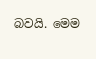බවයි. මෙම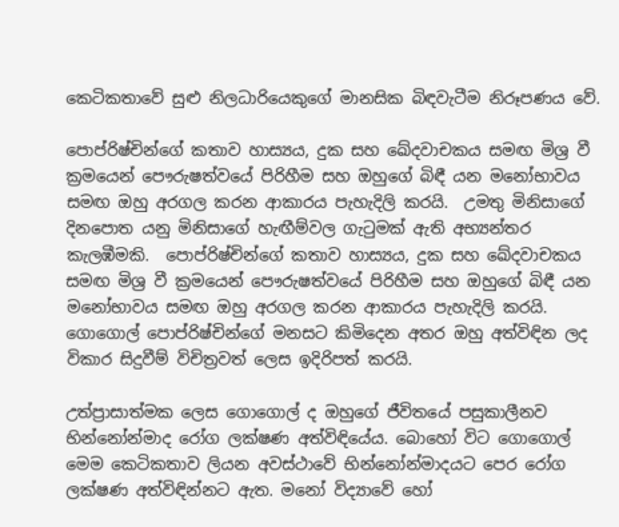කෙටිකතාවේ සුළු නිලධාරියෙකුගේ මානසික බිඳවැටීම නිරූපණය වේ.

පොප්රිෂ්චින්ගේ කතාව හාස්‍යය, දුක සහ ඛේදවාචකය සමඟ මිශ්‍ර වී ක්‍රමයෙන් පෞරුෂත්වයේ පිරිහීම සහ ඔහුගේ බිඳී යන මනෝභාවය සමඟ ඔහු අරගල කරන ආකාරය පැහැදිලි කරයි.  උමතු මිනිසාගේ දිනපොත යනු මිනිසාගේ හැඟීම්වල ගැටුමක් ඇති අභ්‍යන්තර කැලඹීමකි.  පොප්රිෂ්චින්ගේ කතාව හාස්‍යය, දුක සහ ඛේදවාචකය සමඟ මිශ්‍ර වී ක්‍රමයෙන් පෞරුෂත්වයේ පිරිහීම සහ ඔහුගේ බිඳී යන මනෝභාවය සමඟ ඔහු අරගල කරන ආකාරය පැහැදිලි කරයි. ගොගොල් පොප්රිෂ්චින්ගේ මනසට කිමිදෙන අතර ඔහු අත්විඳින ලද විකාර සිදුවීම් විචිත්‍රවත් ලෙස ඉදිරිපත් කරයි.

උත්ප්‍රාසාත්මක ලෙස ගොගොල් ද ඔහුගේ ජීවිතයේ පසුකාලීනව භින්නෝන්මාද රෝග ලක්ෂණ අත්විඳියේය. බොහෝ විට ගොගොල් මෙම කෙටිකතාව ලියන අවස්ථාවේ භින්නෝන්මාදයට පෙර රෝග ලක්ෂණ අත්විඳින්නට ඇත. මනෝ විද්‍යාවේ හෝ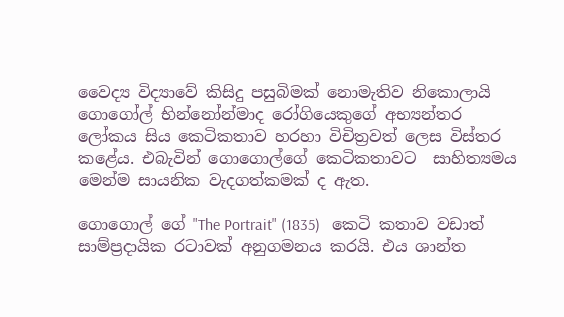වෛද්‍ය විද්‍යාවේ කිසිදු පසුබිමක් නොමැතිව නිකොලායි ගොගෝල් භින්නෝන්මාද රෝගියෙකුගේ අභ්‍යන්තර ලෝකය සිය කෙටිකතාව හරහා විචිත්‍රවත් ලෙස විස්තර කළේය. එබැවින් ගොගොල්ගේ කෙටිකතාවට  සාහිත්‍යමය මෙන්ම සායනික වැදගත්කමක් ද ඇත.

ගොගොල් ගේ "The Portrait" (1835)   කෙටි කතාව වඩාත් සාම්ප්‍රදායික රටාවක් අනුගමනය කරයි. එය ශාන්ත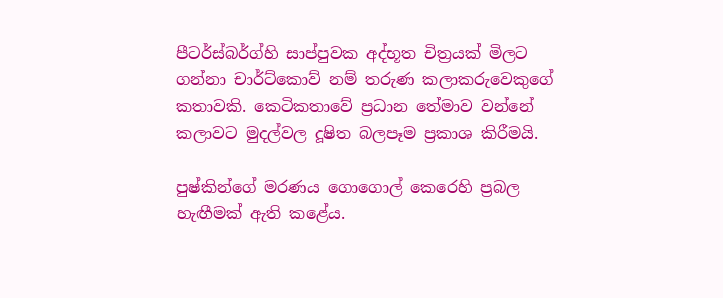පීටර්ස්බර්ග්හි සාප්පුවක අද්භූත චිත්‍රයක් මිලට ගන්නා චාර්ට්කොව් නම් තරුණ කලාකරුවෙකුගේ කතාවකි. කෙටිකතාවේ ප්‍රධාන තේමාව වන්නේ කලාවට මුදල්වල දූෂිත බලපෑම ප්‍රකාශ කිරීමයි.

පුෂ්කින්ගේ මරණය ගොගොල් කෙරෙහි ප්‍රබල හැඟීමක් ඇති කළේය.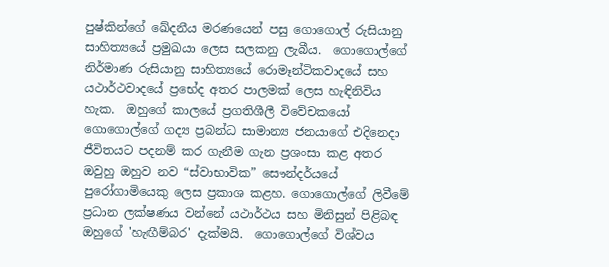පුෂ්කින්ගේ ඛේදනීය මරණයෙන් පසු ගොගොල් රුසියානු සාහිත්‍යයේ ප්‍රමුඛයා ලෙස සලකනු ලැබීය.  ගොගොල්ගේ නිර්මාණ රුසියානු සාහිත්‍යයේ රොමෑන්ටිකවාදයේ සහ යථාර්ථවාදයේ ප්‍රභේද අතර පාලමක් ලෙස හැඳිනිවිය හැක.  ඔහුගේ කාලයේ ප්‍රගතිශීලී විවේචකයෝ ගොගොල්ගේ ගද්‍ය ප්‍රබන්ධ සාමාන්‍ය ජනයාගේ එදිනෙදා ජීවිතයට පදනම් කර ගැනීම ගැන ප්‍රශංසා කළ අතර ඔවුහු ඔහුව නව “ස්වාභාවික” සෞන්දර්යයේ පුරෝගාමියෙකු ලෙස ප්‍රකාශ කළහ. ගොගොල්ගේ ලිවීමේ  ප්‍රධාන ලක්ෂණය වන්නේ යථාර්ථය සහ මිනිසුන් පිළිබඳ ඔහුගේ 'හැඟීම්බර' දැක්මයි.  ගොගොල්ගේ විශ්වය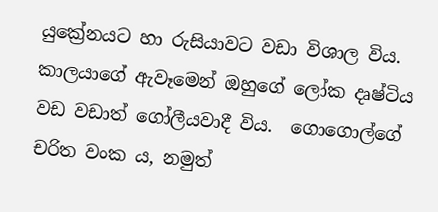යුක්‍රේනයට හා රුසියාවට වඩා විශාල විය. කාලයාගේ ඇවෑමෙන් ඔහුගේ ලෝක දෘෂ්ටිය වඩ වඩාත් ගෝලීයවාදී විය.  ගොගොල්ගේ චරිත වංක ය, නමුත්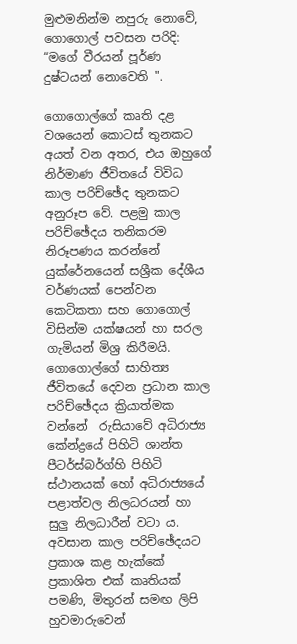මුළුමනින්ම නපුරු නොවේ, ගොගොල් පවසන පරිදි: “මගේ වීරයන් පූර්ණ දුෂ්ටයන් නොවෙති ".

ගොගොල්ගේ කෘති දළ වශයෙන් කොටස් තුනකට අයත් වන අතර, එය ඔහුගේ නිර්මාණ ජීවිතයේ විවිධ කාල පරිච්ඡේද තුනකට අනුරූප වේ. පළමු කාල පරිච්ඡේදය තනිකරම නිරූපණය කරන්නේ යුක්රේනයෙන් සශ්‍රීක දේශීය වර්ණයක් පෙන්වන කෙටිකතා සහ ගොගොල් විසින්ම යක්ෂයන් හා සරල ගැමියන් මිශ්‍ර කිරීමයි. ගොගොල්ගේ සාහිත්‍ය ජීවිතයේ දෙවන ප්‍රධාන කාල පරිච්ඡේදය ක්‍රියාත්මක වන්නේ  රුසියාවේ අධිරාජ්‍ය කේන්ද්‍රයේ පිහිටි ශාන්ත පීටර්ස්බර්ග්හි පිහිටි ස්ථානයක් හෝ අධිරාජ්‍යයේ පළාත්වල නිලධරයන් හා සුලු නිලධාරීන් වටා ය. අවසාන කාල පරිච්ඡේදයට ප්‍රකාශ කළ හැක්කේ ප්‍රකාශිත එක් කෘතියක් පමණි, මිතුරන් සමඟ ලිපි හුවමාරුවෙන්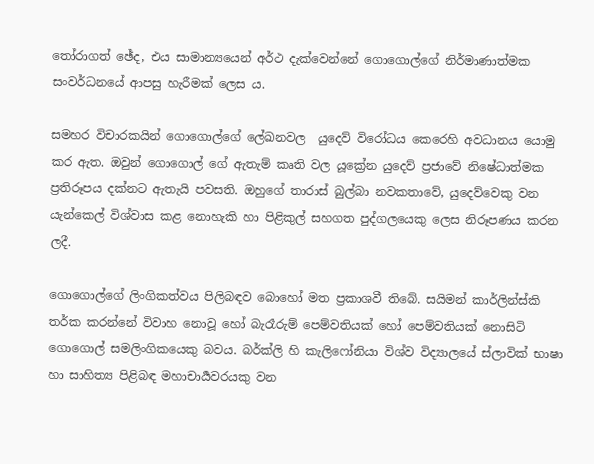තෝරාගත් ඡේද, එය සාමාන්‍යයෙන් අර්ථ දැක්වෙන්නේ ගොගොල්ගේ නිර්මාණාත්මක සංවර්ධනයේ ආපසු හැරීමක් ලෙස ය.

සමහර විචාරකයින් ගොගොල්ගේ ලේඛනවල  යුදෙව් විරෝධය කෙරෙහි අවධානය යොමු කර ඇත. ඔවුන් ගොගොල් ගේ ඇතැම් කෘති වල යූක්‍රේන යුදෙව් ප්‍රජාවේ නිෂේධාත්මක ප්‍රතිරූපය දක්නට ඇතැයි පවසති. ඔහුගේ තාරාස් බුල්බා නවකතාවේ, යුදෙව්වෙකු වන යැන්කෙල් විශ්වාස කළ නොහැකි හා පිළිකුල් සහගත පුද්ගලයෙකු ලෙස නිරූපණය කරන ලදී.

ගොගොල්ගේ ලිංගිකත්වය පිලිබඳව බොහෝ මත ප්‍රකාශවී තිබේ. සයිමන් කාර්ලින්ස්කි තර්ක කරන්නේ විවාහ නොවූ හෝ බැරෑරුම් පෙම්වතියක් හෝ පෙම්වතියක් නොසිටි ගොගොල් සමලිංගිකයෙකු බවය. බර්ක්ලි හි කැලිෆෝනියා විශ්ව විද්‍යාලයේ ස්ලාවික් භාෂා හා සාහිත්‍ය පිළිබඳ මහාචාර්‍යවරයකු වන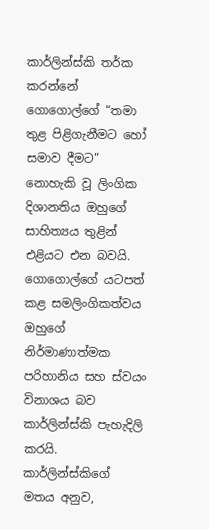කාර්ලින්ස්කි තර්ක කරන්නේ ගොගොල්ගේ “තමා තුළ පිළිගැනීමට හෝ සමාව දීමට” නොහැකි වූ ලිංගික දිශානතිය ඔහුගේ සාහිත්‍යය තුළින්  එළියට එන බවයි. ගොගොල්ගේ යටපත් කළ සමලිංගිකත්වය  ඔහුගේ නිර්මාණාත්මක පරිහානිය සහ ස්වයං විනාශය බව කාර්ලින්ස්කි පැහැදිලි කරයි. කාර්ලින්ස්කිගේ මතය අනුව,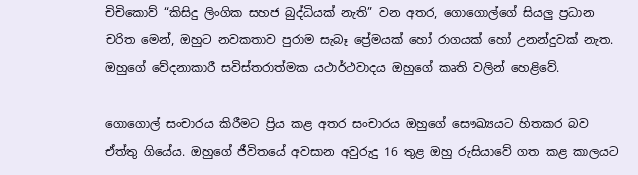චිචිකොව් “කිසිදු ලිංගික සහජ බුද්ධියක් නැති” වන අතර, ගොගොල්ගේ සියලු ප්‍රධාන චරිත මෙන්, ඔහුට නවකතාව පුරාම සැබෑ ප්‍රේමයක් හෝ රාගයක් හෝ උනන්දුවක් නැත.  ඔහුගේ වේදනාකාරී සවිස්තරාත්මක යථාර්ථවාදය ඔහුගේ කෘති වලින් හෙළිවේ.

ගොගොල් සංචාරය කිරීමට ප්‍රිය කළ අතර සංචාරය ඔහුගේ සෞඛ්‍යයට හිතකර බව ඒත්තු ගියේය. ඔහුගේ ජීවිතයේ අවසාන අවුරුදු 16 තුළ ඔහු රුසියාවේ ගත කළ කාලයට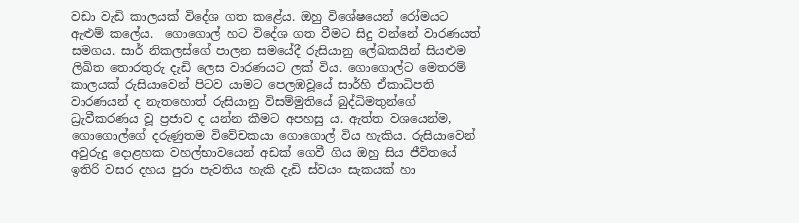වඩා වැඩි කාලයක් විදේශ ගත කළේය. ඔහු විශේෂයෙන් රෝමයට ඇළුම් කලේය.  ගොගොල් හට විදේශ ගත වීමට සිදු වන්නේ වාරණයත් සමගය. සාර් නිකලස්ගේ පාලන සමයේදී රුසියානු ලේඛකයින් සියළුම ලිඛිත තොරතුරු දැඩි ලෙස වාරණයට ලක් විය. ගොගොල්ට මෙතරම් කාලයක් රුසියාවෙන් පිටව යාමට පෙලඹවූයේ සාර්හි ඒකාධිපති වාරණයන් ද නැතහොත් රුසියානු විසම්මුතියේ බුද්ධිමතුන්ගේ ධ්‍රැවීකරණය වූ ප්‍රජාව ද යන්න කීමට අපහසු ය. ඇත්ත වශයෙන්ම, ගොගොල්ගේ දරුණුතම විවේචකයා ගොගොල් විය හැකිය. රුසියාවෙන් අවුරුදු දොළහක වහල්භාවයෙන් අඩක් ගෙවී ගිය ඔහු සිය ජීවිතයේ ඉතිරි වසර දහය පුරා පැවතිය හැකි දැඩි ස්වයං සැකයක් හා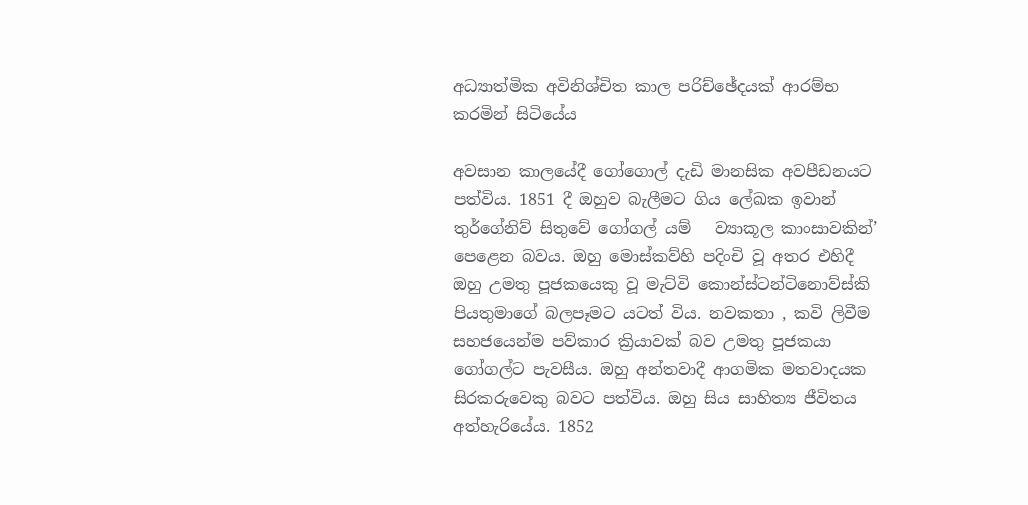අධ්‍යාත්මික අවිනිශ්චිත කාල පරිච්ඡේදයක් ආරම්භ කරමින් සිටියේය

අවසාන කාලයේදී ගෝගොල් දැඩි මානසික අවපීඩනයට පත්විය. 1851 දී ඔහුව බැලීමට ගිය ලේඛක ඉවාන් තුර්ගේනිව් සිතුවේ ගෝගල් යම්   ව්‍යාකූල කාංසාවකින්’ පෙළෙන බවය. ඔහු මොස්කව්හි පදිංචි වූ අතර එහිදී ඔහු උමතු පූජකයෙකු වූ මැට්වි කොන්ස්ටන්ටිනොව්ස්කි පියතුමාගේ බලපෑමට යටත් විය. නවකතා , කවි ලිවීම සහජයෙන්ම පව්කාර ක්‍රියාවක් බව උමතු පූජකයා ගෝගල්ට පැවසීය. ඔහු අන්තවාදී ආගමික මතවාදයක සිරකරුවෙකු බවට පත්විය. ඔහු සිය සාහිත්‍ය ජීවිතය අත්හැරියේය. 1852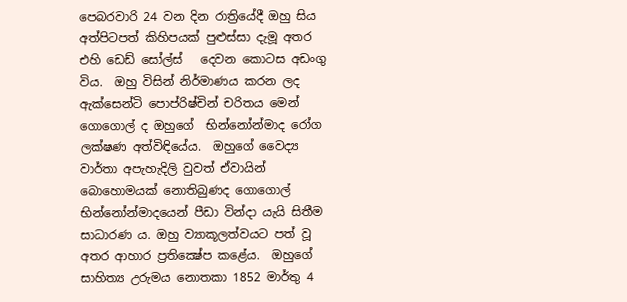පෙබරවාරි 24 වන දින රාත්‍රියේදී ඔහු සිය අත්පිටපත් කිහිපයක් පුළුස්සා දැමූ අතර එහි ඩෙඩ් සෝල්ස්   දෙවන කොටස අඩංගු විය.  ඔහු විසින් නිර්මාණය කරන ලද ඇක්සෙන්ටි පොප්රිෂ්චින් චරිතය මෙන්  ගොගොල් ද ඔහුගේ  භින්නෝන්මාද රෝග ලක්ෂණ අත්විඳියේය.  ඔහුගේ වෛද්‍ය වාර්තා අපැහැදිලි වුවත් ඒවායින් බොහොමයක් නොතිබුණද ගොගොල් භින්නෝන්මාදයෙන් පීඩා වින්දා යැයි සිතීම සාධාරණ ය. ඔහු ව්‍යාකූලත්වයට පත් වූ අතර ආහාර ප්‍රතික්‍ෂේප කළේය.  ඔහුගේ සාහිත්‍ය උරුමය නොතකා 1852 මාර්තු 4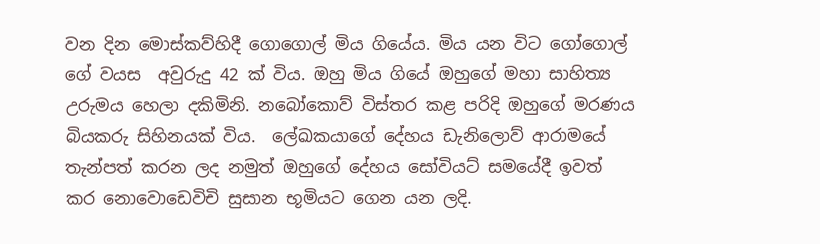වන දින මොස්කව්හිදී ගොගොල් මිය ගියේය. මිය යන විට ගෝගොල් ගේ වයස  අවුරුදු 42 ක් විය. ඔහු මිය ගියේ ඔහුගේ මහා සාහිත්‍ය උරුමය හෙලා දකිමිනි. නබෝකොව් විස්තර කළ පරිදි ඔහුගේ මරණය බියකරු සිහිනයක් විය.  ලේඛකයාගේ දේහය ඩැනිලොව් ආරාමයේ තැන්පත් කරන ලද නමුත් ඔහුගේ දේහය සෝවියට් සමයේදී ඉවත් කර නොවොඩෙවිචි සුසාන භූමියට ගෙන යන ලදි.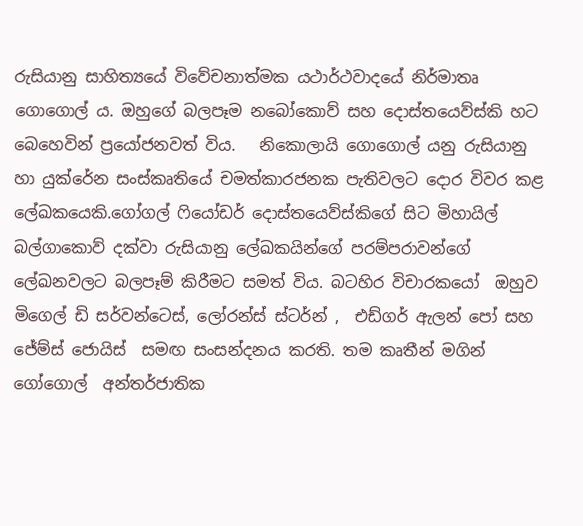රුසියානු සාහිත්‍යයේ විවේචනාත්මක යථාර්ථවාදයේ නිර්මාතෘ ගොගොල් ය. ඔහුගේ බලපෑම නබෝකොව් සහ දොස්තයෙව්ස්කි හට බෙහෙවින් ප්‍රයෝජනවත් විය.   නිකොලායි ගොගොල් යනු රුසියානු හා යුක්රේන සංස්කෘතියේ චමත්කාරජනක පැතිවලට දොර විවර කළ  ලේඛකයෙකි.ගෝගල් ෆියෝඩර් දොස්තයෙව්ස්කිගේ සිට මිහායිල් බල්ගාකොව් දක්වා රුසියානු ලේඛකයින්ගේ පරම්පරාවන්ගේ ලේඛනවලට බලපෑම් කිරීමට සමත් විය. බටහිර විචාරකයෝ  ඔහුව මිගෙල් ඩි සර්වන්ටෙස්, ලෝරන්ස් ස්ටර්න් ,  එඩ්ගර් ඇලන් පෝ සහ ජේම්ස් ජොයිස්  සමඟ සංසන්දනය කරති. තම කෘතීන් මගින් ගෝගොල්  අන්තර්ජාතික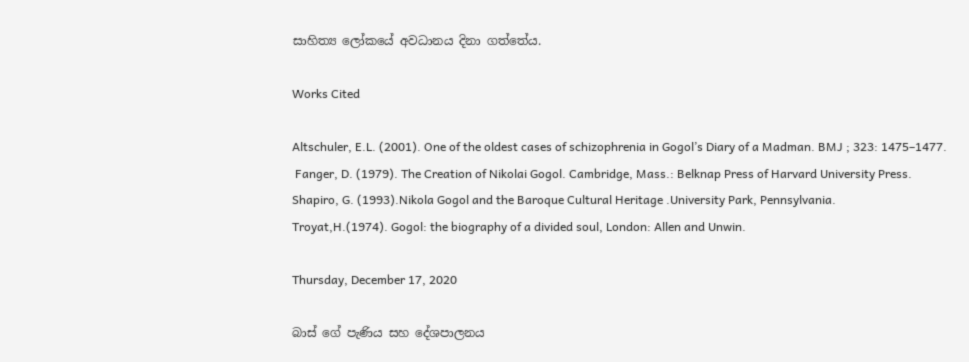සාහිත්‍ය ලෝකයේ අවධානය දිනා ගත්තේය.

Works Cited

Altschuler, E.L. (2001). One of the oldest cases of schizophrenia in Gogol’s Diary of a Madman. BMJ ; 323: 1475–1477.
 Fanger, D. (1979). The Creation of Nikolai Gogol. Cambridge, Mass.: Belknap Press of Harvard University Press.
Shapiro, G. (1993).Nikola Gogol and the Baroque Cultural Heritage .University Park, Pennsylvania.
Troyat,H.(1974). Gogol: the biography of a divided soul, London: Allen and Unwin.

Thursday, December 17, 2020

බාස් ගේ පැණිය සහ දේශපාලනය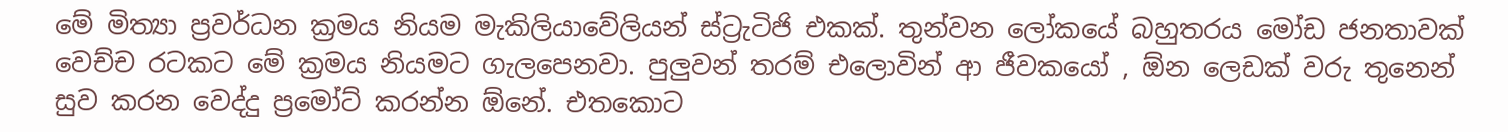මේ මිත්‍යා ප්‍රවර්ධන ක්‍රමය නියම මැකිලියාවේලියන් ස්ට්‍රැටිජි එකක්. තුන්වන ලෝකයේ බහුතරය මෝඩ ජනතාවක් වෙච්ච රටකට මේ ක්‍රමය නියමට ගැලපෙනවා. පුලුවන් තරම් එලොවින් ආ ජීවකයෝ , ඕන ලෙඩක් වරු තුනෙන් සුව කරන වෙද්දු ප්‍රමෝට් කරන්න ඕනේ. එතකොට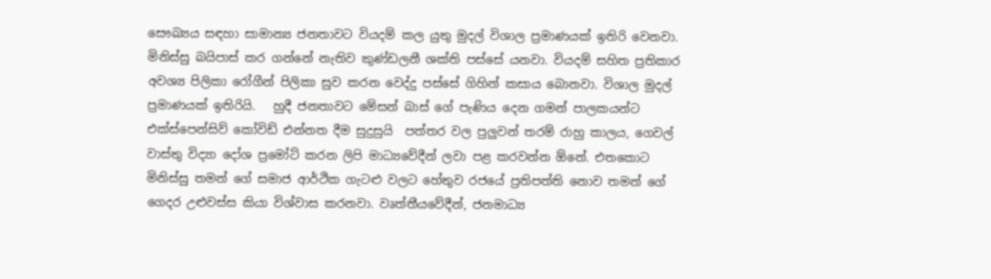සෞඛ්‍යය සඳහා සාමාන්‍ය ජනතාවට වියදම් කල යුතු මුදල් විශාල ප්‍රමාණයක් ඉතිරි වෙනවා. මිනිස්සු බයිපාස් කර ගන්නේ නැතිව කුණ්ඩලනී ශක්ති පස්සේ යනවා. වියදම් සහිත ප්‍රතිකාර අවශ්‍ය පිලිකා රෝගීන් පිලිකා සුව කරන වෙද්දු පස්සේ ගිහින් කසාය බොනවා. විශාල මුදල් ප්‍රමාණයක් ඉතිරියි.   හුදී ජනතාවට මේසන් බාස් ගේ පැණිය දෙන ගමන් පාලකයන්ට එක්ස්පෙන්සිව් කෝවිඩ් එන්නත දීම සුදුසුයි  පත්තර වල පුලුවන් තරම් රාහු කාලය, ගෙවල් වාස්තු විද්‍යා දෝශ ප්‍රමෝට් කරන ලිපි මාධ්‍යවේදීන් ලවා පළ කරවන්න ඕනේ. එතකොට මිනිස්සු තමන් ගේ සමාජ ආර්ථික ගැටළු වලට හේතුව රජයේ ප්‍රතිපත්ති නොව තමන් ගේ ගෙදර උළුවස්ස කියා විශ්වාස කරනවා. වෘත්තීයවේදීන්, ජනමාධ්‍ය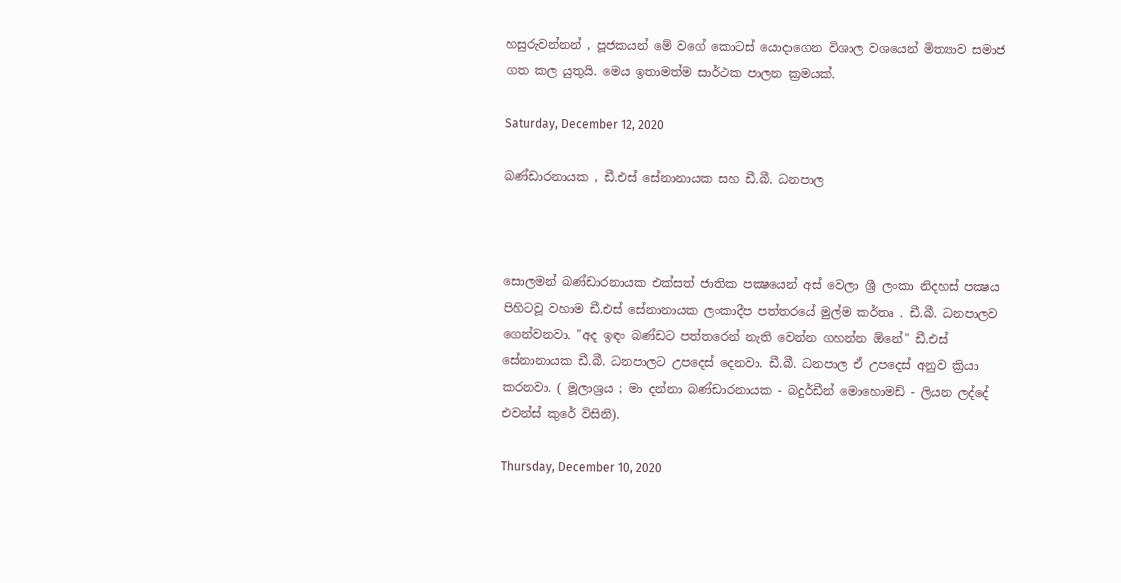හසුරුවන්නන් , පූජකයන් මේ වගේ කොටස් යොදාගෙන විශාල වශයෙන් මිත්‍යාව සමාජ ගත කල යුතුයි. මෙය ඉතාමත්ම සාර්ථක පාලන ක්‍රමයක්.

Saturday, December 12, 2020

බණ්ඩාරනායක , ඩී.එස් සේනානායක සහ ඩී.බී. ධනපාල



සොලමන් බණ්ඩාරනායක එක්සත් ජාතික පක්‍ෂයෙන් අස් වෙලා ශ්‍රී ලංකා නිදහස් පක්‍ෂය පිහිටවූ වහාම ඩී.එස් සේනානායක ලංකාදීප පත්තරයේ මුල්ම කර්තෘ . ඩී.බී. ධනපාලව ගෙන්වනවා. "අද ඉඳං බණ්ඩට පත්තරෙන් නැති වෙන්න ගහන්න ඕනේ" ඩී.එස් සේනානායක ඩී.බී. ධනපාලට උපදෙස් දෙනවා. ඩී.බී. ධනපාල ඒ උපදෙස් අනුව ක්‍රියා කරනවා. ( මූලාශ්‍රය ; මා දන්නා බණ්ඩාරනායක - බදුර්ඩීන් මොහොමඩ් - ලියන ලද්දේ එවන්ස් කුරේ විසිනි).

Thursday, December 10, 2020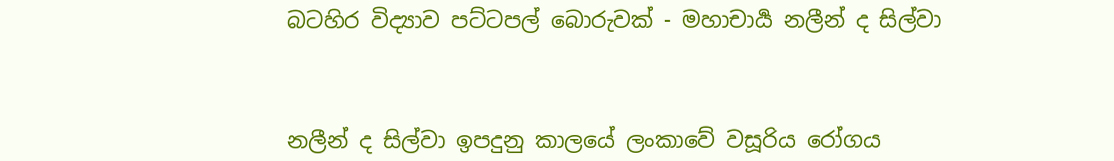බටහිර විද්‍යාව පට්ටපල් බොරුවක් - මහාචාර්‍ය නලීන් ද සිල්වා



නලීන් ද සිල්වා ඉපදුනු කාලයේ ලංකාවේ වසූරිය රෝගය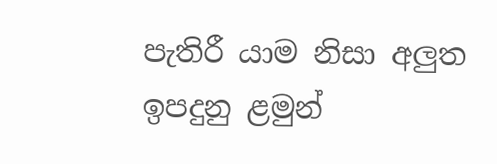පැතිරී යාම නිසා අලුත ඉපදුනු ළමුන්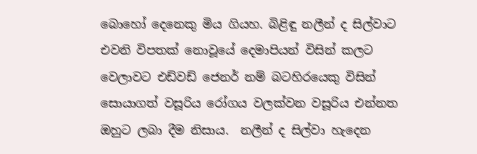බොහෝ දෙනෙකු මිය ගියහ. බිළිඳු නලීන් ද සිල්වාට එවනි විපතක් නොවූයේ දෙමාපියන් විසින් කලට වෙලාවට එඩ්වඩ් ජෙනර් නම් බටහිරයෙකු විසින් සොයාගත් වසූරිය රෝගය වලක්වන වසූරිය එන්නත ඔහුට ලබා දීම නිසාය.  නලීන් ද සිල්වා හැදෙන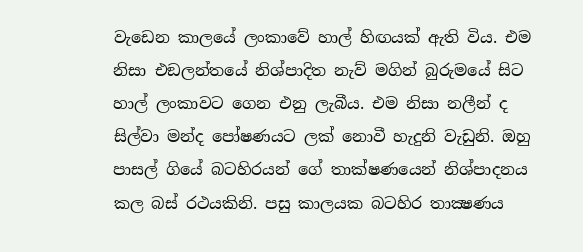වැඩෙන කාලයේ ලංකාවේ හාල් හිඟයක් ඇති විය. එම නිසා එඞලන්තයේ නිශ්පාදිත නැව් මගින් බුරුමයේ සිට හාල් ලංකාවට ගෙන එනු ලැබීය. එම නිසා නලීන් ද සිල්වා මන්ද පෝෂණයට ලක් නොවී හැදුනි වැඩුනි. ඔහු පාසල් ගියේ බටහිරයන් ගේ තාක්ෂණයෙන් නිශ්පාදනය කල බස් රථයකිනි. පසු කාලයක බටහිර තාක්‍ෂණය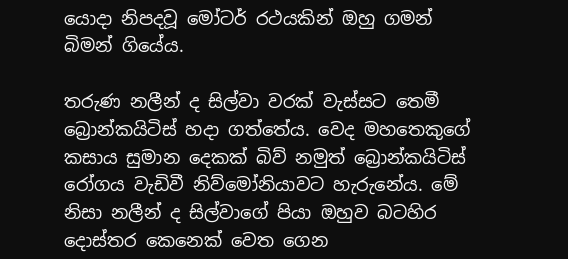යොදා නිපදවූ මෝටර් රථයකින් ඔහු ගමන් බිමන් ගියේය.

තරුණ නලීන් ද සිල්වා වරක් වැස්සට තෙමී බ්‍රොන්කයිටිස් හදා ගත්තේය. වෙද මහතෙකුගේ කසාය සුමාන දෙකක් බිව් නමුත් බ්‍රොන්කයිටිස් රෝගය වැඩිවී නිව්මෝනියාවට හැරුනේය. මේ නිසා නලීන් ද සිල්වාගේ පියා ඔහුව බටහිර දොස්තර කෙනෙක් වෙත ගෙන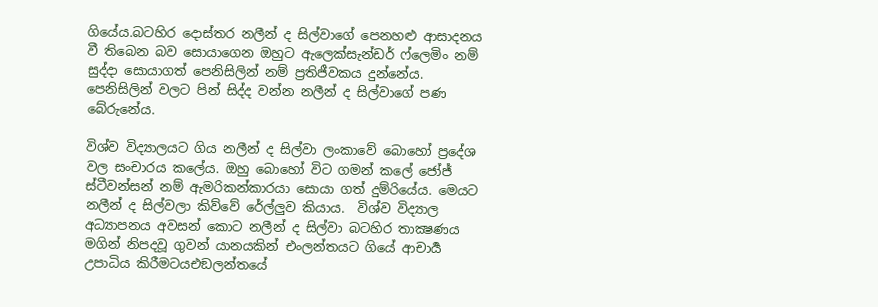ගියේය.බටහිර දොස්තර නලීන් ද සිල්වාගේ පෙනහළු ආසාදනය වී තිබෙන බව සොයාගෙන ඔහුට ඇලෙක්සැන්ඩර් ෆ්ලෙමිං නම් සුද්දා සොයාගත් පෙනිසිලින් නම් ප්‍රතිජීවකය දුන්නේය. පෙනිසිලින් වලට පින් සිද්ද වන්න නලීන් ද සිල්වාගේ පණ බේරුනේය.

විශ්ව විද්‍යාලයට ගිය නලීන් ද සිල්වා ලංකාවේ බොහෝ ප්‍රදේශ වල සංචාරය කලේය. ඔහු බොහෝ විට ගමන් කලේ ජෝජ් ස්ටීවන්සන් නම් ඇමරිකන්කාරයා සොයා ගත් දුම්රියේය. මෙයට නලීන් ද සිල්වලා කිව්වේ රේල්ලුව කියාය.  විශ්ව විද්‍යාල අධ්‍යාපනය අවසන් කොට නලීන් ද සිල්වා බටහිර තාක්‍ෂණය මගින් නිපදවූ ගුවන් යානයකින් එංලන්තයට ගියේ ආචාර්‍ය උපාධිය කිරීමටයඑඞලන්තයේ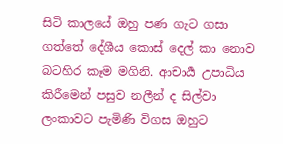සිටි කාලයේ ඔහු පණ ගැට ගසා ගත්තේ දේශීය කොස් දෙල් කා නොව බටහිර කෑම මගිනි. ආචාර්‍ය උපාධිය කිරීමෙන් පසුව නලීන් ද සිල්වා ලංකාවට පැමිණි විගස ඔහුට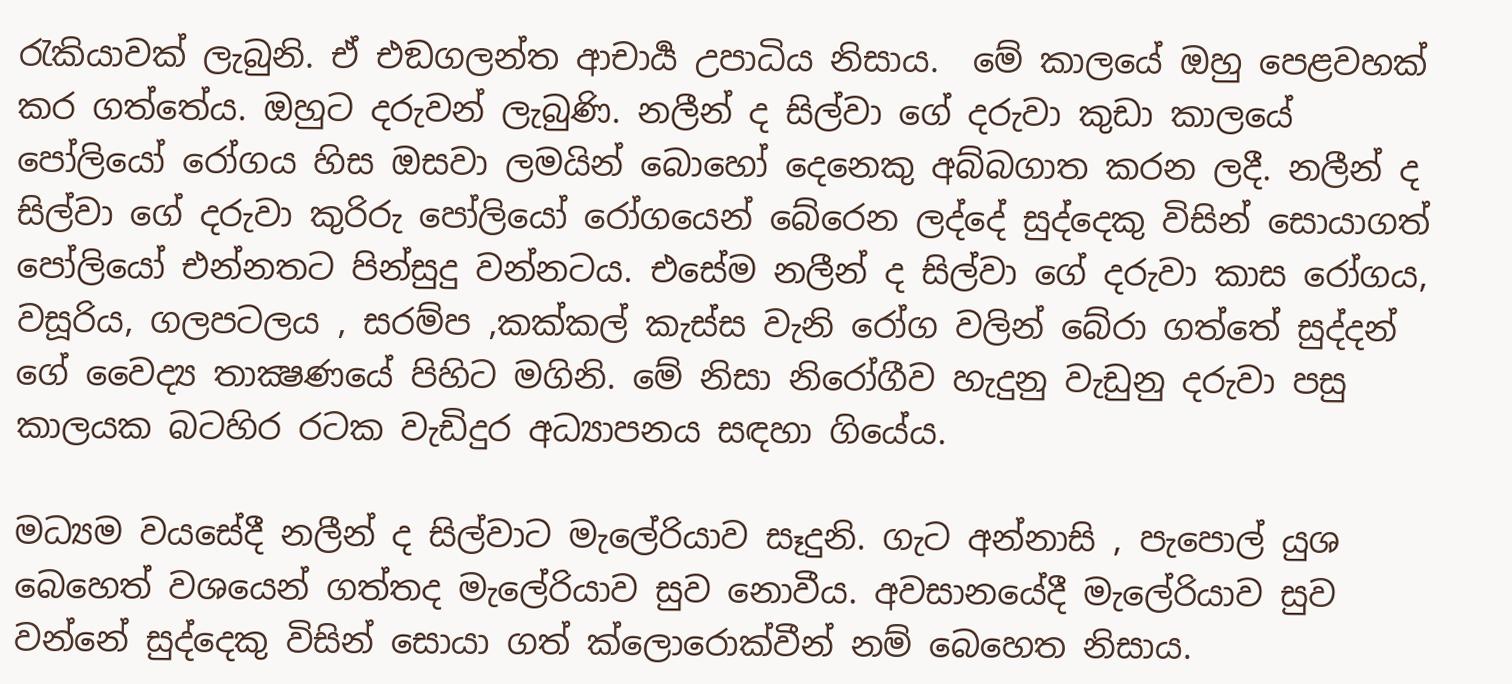රැකියාවක් ලැබුනි. ඒ එඞගලන්ත ආචාර්‍ය උපාධිය නිසාය.  මේ කාලයේ ඔහු පෙළවහක් කර ගත්තේය. ඔහුට දරුවන් ලැබුණි. නලීන් ද සිල්වා ගේ දරුවා කුඩා කාලයේ පෝලියෝ රෝගය හිස ඔසවා ලමයින් බොහෝ දෙනෙකු අබ්බගාත කරන ලදී. නලීන් ද සිල්වා ගේ දරුවා කුරිරු පෝලියෝ රෝගයෙන් බේරෙන ලද්දේ සුද්දෙකු විසින් සොයාගත් පෝලියෝ එන්නතට පින්සුදු වන්නටය. එසේම නලීන් ද සිල්වා ගේ දරුවා කාස රෝගය, වසූරිය, ගලපටලය , සරම්ප ,කක්කල් කැස්ස වැනි රෝග වලින් බේරා ගත්තේ සුද්දන් ගේ වෛද්‍ය තාක්‍ෂණයේ පිහිට මගිනි. මේ නිසා නිරෝගීව හැදුනු වැඩුනු දරුවා පසු කාලයක බටහිර රටක වැඩිදුර අධ්‍යාපනය සඳහා ගියේය.

මධ්‍යම වයසේදී නලීන් ද සිල්වාට මැලේරියාව සෑදුනි. ගැට අන්නාසි , පැපොල් යුශ බෙහෙත් වශයෙන් ගත්තද මැලේරියාව සුව නොවීය. අවසානයේදී මැලේරියාව සුව වන්නේ සුද්දෙකු විසින් සොයා ගත් ක්ලොරොක්වීන් නම් බෙහෙත නිසාය.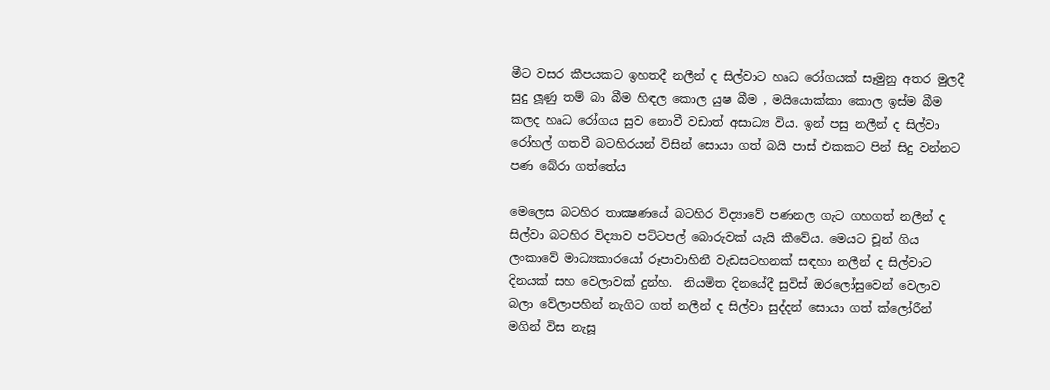මීට වසර කීපයකට ඉහතදී නලීන් ද සිල්වාට හෘධ රෝගයක් සෑමුනු අතර මුලදී සුදු ලූණු තම් බා බීම හිඳල කොල යුෂ බීම , මයියොක්කා කොල ඉස්ම බීම කලද හෘධ රෝගය සුව නොවී වඩාත් අසාධ්‍ය විය. ඉන් පසු නලීන් ද සිල්වා රෝහල් ගතවී බටහිරයන් විසින් සොයා ගත් බයි පාස් එකකට පින් සිදු වන්නට පණ බේරා ගත්තේය

මෙලෙස බටහිර තාක්‍ෂණයේ බටහිර විද්‍යාවේ පණනල ගැට ගහගත් නලීන් ද සිල්වා බටහිර විද්‍යාව පට්ටපල් බොරුවක් යැයි කීවේය. මෙයට චූන් ගිය ලංකාවේ මාධ්‍යකාරයෝ රූපාවාහිනී වැඩසටහනක් සඳහා නලීන් ද සිල්වාට දිනයක් සහ වෙලාවක් දුන්හ.  නියමිත දිනයේදී සුවිස් ඔරලෝසුවෙන් වෙලාව බලා වේලාපහින් නැගිට ගත් නලීන් ද සිල්වා සුද්දන් සොයා ගත් ක්ලෝරීන් මගින් විස නැසූ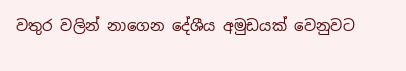වතුර වලින් නාගෙන දේශීය අමුඩයක් වෙනුවට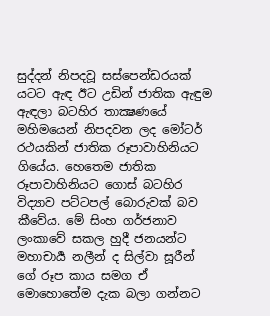සුද්දන් නිපදවූ සස්පෙන්ඩරයක් යටට ඇඳ ඊට උඩින් ජාතික ඇඳුම ඇඳලා බටහිර තාක්‍ෂණයේ මහිමයෙන් නිපදවන ලද මෝටර් රථයකින් ජාතික රූපාවාහිනියට ගියේය. හෙතෙම ජාතික රූපාවාහිනියට ගොස් බටහිර විද්‍යාව පට්ටපල් බොරුවක් බව කීවේය. මේ සිංහ ගර්ජනාව ලංකාවේ සකල හුදී ජනයන්ට මහාචාර්‍ය නලීන් ද සිල්වා සූරීන් ගේ රූප කාය සමග ඒ මොහොතේම දැක බලා ගන්නට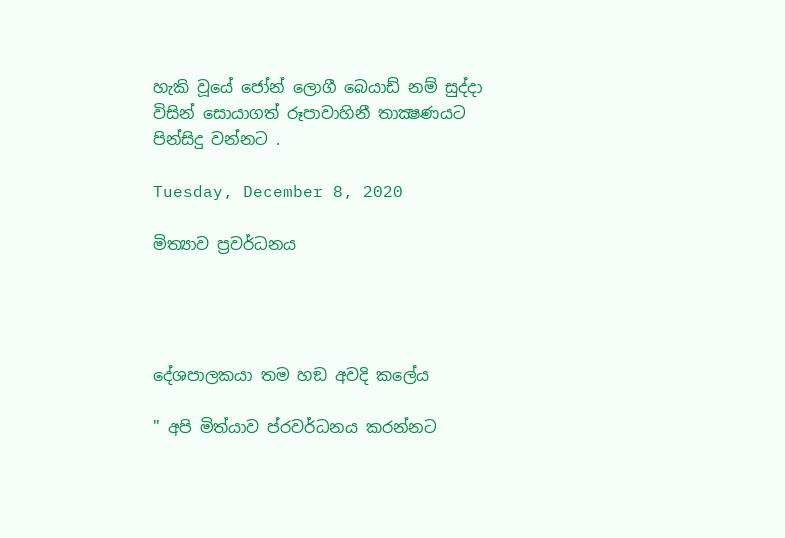හැකි වූයේ ජෝන් ලොගී බෙයාඩ් නම් සුද්දා විසින් සොයාගත් රූපාවාහිනී තාක්‍ෂණයට පින්සිදු වන්නට .

Tuesday, December 8, 2020

මිත්‍යාව ප්‍රවර්ධනය




දේශපාලකයා තම හඞ අවදි කලේය

" අපි මිත්යාව ප්රවර්ධනය කරන්නට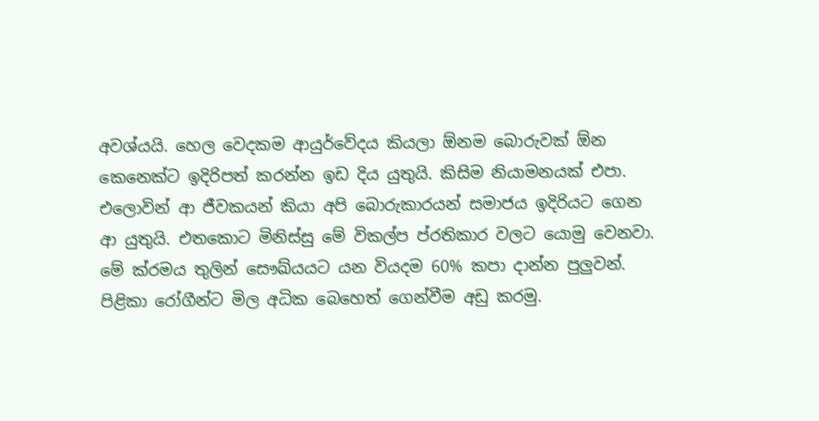අවශ්යයි. හෙල වෙදකම ආයුර්වේදය කියලා ඕනම බොරුවක් ඕන කෙනෙක්ට ඉදිරිපත් කරන්න ඉඩ දිය යුතුයි. කිසිම නියාමනයක් එපා. එලොවින් ආ ජීවකයන් කියා අපි බොරුකාරයන් සමාජය ඉදිරියට ගෙන ආ යුතුයි. එතකොට මිනිස්සු මේ විකල්ප ප්රතිකාර වලට යොමු වෙනවා. මේ ක්රමය තුලින් සෞඛ්යයට යන වියදම 60% කපා දාන්න පුලුවන්. පිළිකා රෝගීන්ට මිල අධික බෙහෙත් ගෙන්වීම අඩු කරමු.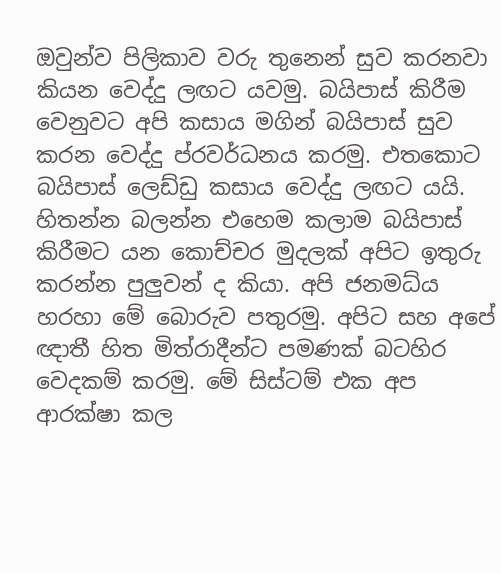ඔවුන්ව පිලිකාව වරු තුනෙන් සුව කරනවා කියන වෙද්දු ලඟට යවමු. බයිපාස් කිරීම වෙනුවට අපි කසාය මගින් බයිපාස් සුව කරන වෙද්දු ප්රවර්ධනය කරමු. එතකොට බයිපාස් ලෙඩ්ඩු කසාය වෙද්දු ලඟට යයි. හිතන්න බලන්න එහෙම කලාම බයිපාස් කිරීමට යන කොච්චර මුදලක් අපිට ඉතුරු කරන්න පුලුවන් ද කියා. අපි ජනමධ්ය හරහා මේ බොරුව පතුරමු. අපිට සහ අපේ ඥාතී හිත මිත්රාදීන්ට පමණක් බටහිර වෙදකම් කරමු. මේ සිස්ටම් එක අප ආරක්ෂා කල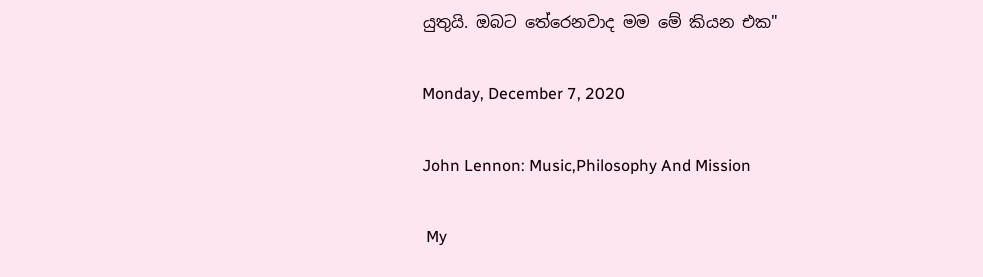යුතුයි. ඔබට තේරෙනවාද මම මේ කියන එක"

Monday, December 7, 2020

John Lennon: Music,Philosophy And Mission

 My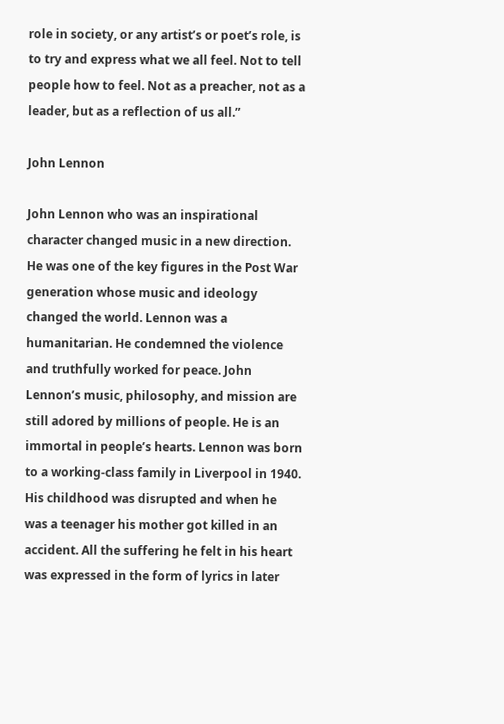role in society, or any artist’s or poet’s role, is to try and express what we all feel. Not to tell people how to feel. Not as a preacher, not as a leader, but as a reflection of us all.”

John Lennon

John Lennon who was an inspirational character changed music in a new direction. He was one of the key figures in the Post War generation whose music and ideology changed the world. Lennon was a humanitarian. He condemned the violence and truthfully worked for peace. John Lennon’s music, philosophy, and mission are still adored by millions of people. He is an immortal in people’s hearts. Lennon was born to a working-class family in Liverpool in 1940. His childhood was disrupted and when he was a teenager his mother got killed in an accident. All the suffering he felt in his heart was expressed in the form of lyrics in later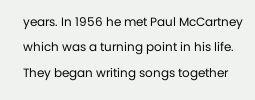years. In 1956 he met Paul McCartney which was a turning point in his life. They began writing songs together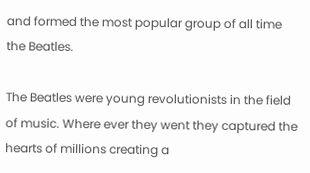and formed the most popular group of all time the Beatles.

The Beatles were young revolutionists in the field of music. Where ever they went they captured the hearts of millions creating a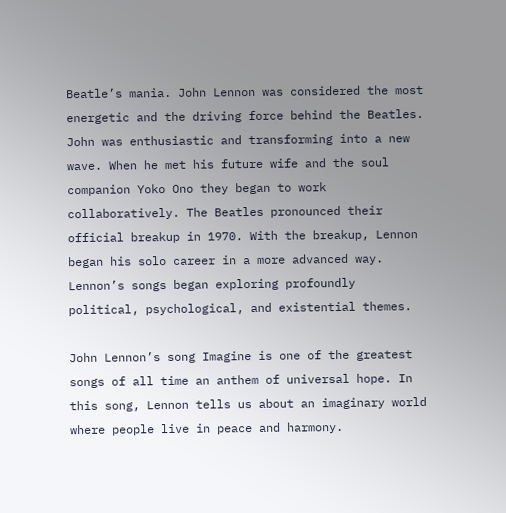Beatle’s mania. John Lennon was considered the most energetic and the driving force behind the Beatles. John was enthusiastic and transforming into a new wave. When he met his future wife and the soul companion Yoko Ono they began to work collaboratively. The Beatles pronounced their official breakup in 1970. With the breakup, Lennon began his solo career in a more advanced way. Lennon’s songs began exploring profoundly political, psychological, and existential themes.

John Lennon’s song Imagine is one of the greatest songs of all time an anthem of universal hope. In this song, Lennon tells us about an imaginary world where people live in peace and harmony.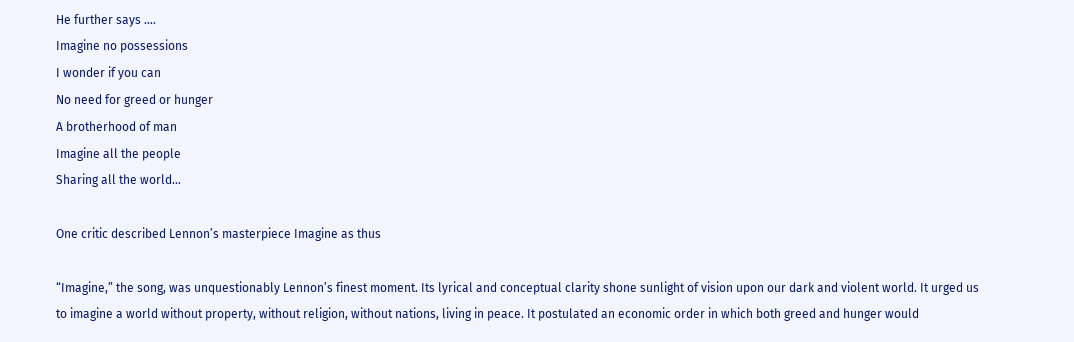He further says ….
Imagine no possessions
I wonder if you can
No need for greed or hunger
A brotherhood of man
Imagine all the people
Sharing all the world…

One critic described Lennon’s masterpiece Imagine as thus

“Imagine,” the song, was unquestionably Lennon’s finest moment. Its lyrical and conceptual clarity shone sunlight of vision upon our dark and violent world. It urged us to imagine a world without property, without religion, without nations, living in peace. It postulated an economic order in which both greed and hunger would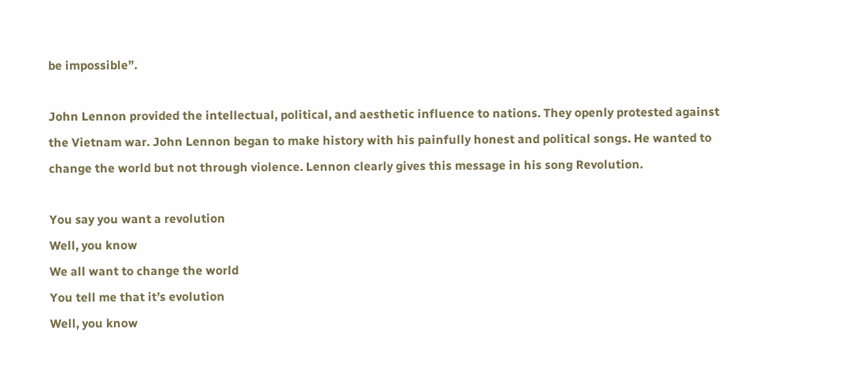be impossible”.

John Lennon provided the intellectual, political, and aesthetic influence to nations. They openly protested against the Vietnam war. John Lennon began to make history with his painfully honest and political songs. He wanted to change the world but not through violence. Lennon clearly gives this message in his song Revolution.

You say you want a revolution
Well, you know
We all want to change the world
You tell me that it’s evolution
Well, you know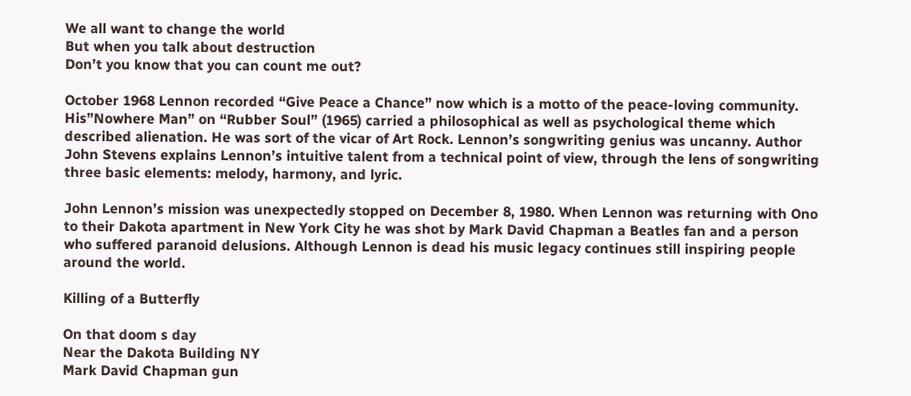We all want to change the world
But when you talk about destruction
Don’t you know that you can count me out?

October 1968 Lennon recorded “Give Peace a Chance” now which is a motto of the peace-loving community. His”Nowhere Man” on “Rubber Soul” (1965) carried a philosophical as well as psychological theme which described alienation. He was sort of the vicar of Art Rock. Lennon’s songwriting genius was uncanny. Author John Stevens explains Lennon’s intuitive talent from a technical point of view, through the lens of songwriting three basic elements: melody, harmony, and lyric.

John Lennon’s mission was unexpectedly stopped on December 8, 1980. When Lennon was returning with Ono to their Dakota apartment in New York City he was shot by Mark David Chapman a Beatles fan and a person who suffered paranoid delusions. Although Lennon is dead his music legacy continues still inspiring people around the world.

Killing of a Butterfly

On that doom s day
Near the Dakota Building NY
Mark David Chapman gun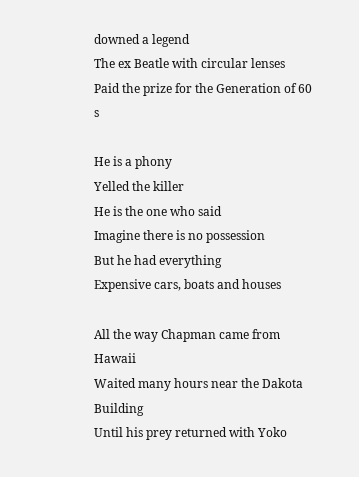downed a legend
The ex Beatle with circular lenses
Paid the prize for the Generation of 60 s

He is a phony
Yelled the killer
He is the one who said
Imagine there is no possession
But he had everything
Expensive cars, boats and houses

All the way Chapman came from Hawaii
Waited many hours near the Dakota Building
Until his prey returned with Yoko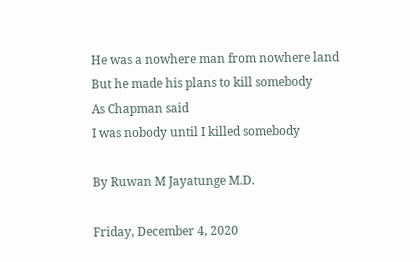He was a nowhere man from nowhere land
But he made his plans to kill somebody
As Chapman said
I was nobody until I killed somebody

By Ruwan M Jayatunge M.D.

Friday, December 4, 2020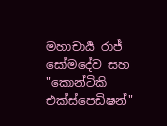මහාචාර්‍ය රාජ් සෝමදේව සහ "කොන්ටිකි එක්ස්පෙඩිෂන්"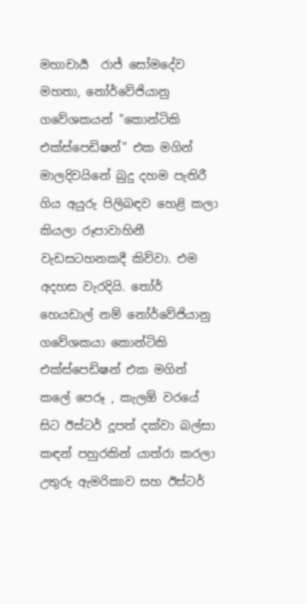මහාචාර්‍ය  රාජ් සෝමදේව මහතා, නෝර්වේජියානු ගවේශකයන් "කොන්ටිකි එක්ස්පෙඩිෂන්" එක මගින් මාලදිවයිනේ බුදු දහම පැතිරී ගිය අයුරු පිලිබඳව හෙළි කලා කියලා රූපාවාහිනී වැඩසටහනකදී කිව්වා. එම අදහස වැරදියි. තෝර් හෙයඩාල් නම් නෝර්වේජියානු ගවේශකයා කොන්ටිකි එක්ස්පෙඩිෂන් එක මගින් කලේ පෙරූ , කැලඕ වරයේ සිට ඊස්ටර් දූපත් දක්වා බල්සා කඳන් පහුරකින් යාත්රා කරලා උතුරු ඇමරිකාව සහ ඊස්ටර්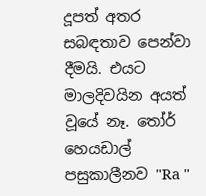දූපත් අතර සබඳතාව පෙන්වා දීමයි. එයට මාලදිවයින අයත් වූයේ නෑ. තෝර් හෙයඩාල් පසුකාලීනව "Ra "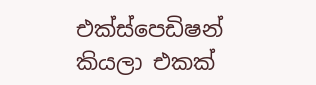එක්ස්පෙඩිෂන් කියලා එකක්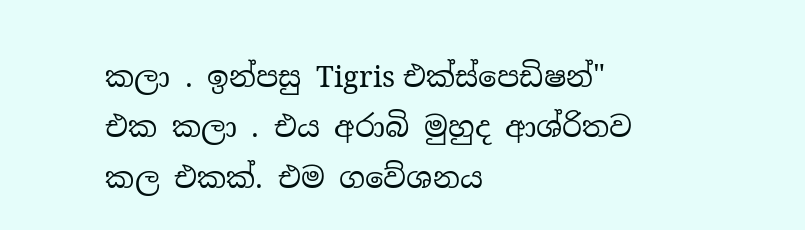කලා . ඉන්පසු Tigris එක්ස්පෙඩිෂන්" එක කලා . එය අරාබි මුහුද ආශ්රිතව කල එකක්. එම ගවේශනය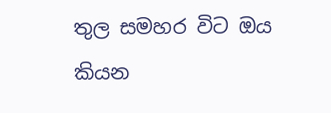තුල සමහර විට ඔය කියන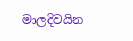මාලදිවයින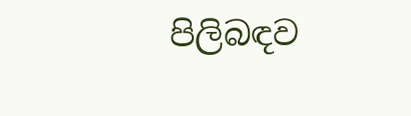පිලිබඳව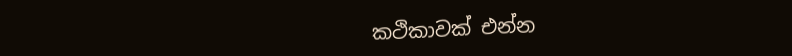කථිකාවක් එන්න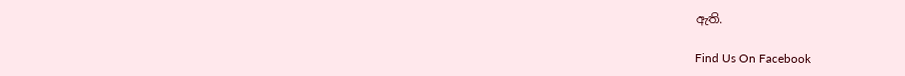ඇති.

Find Us On Facebook